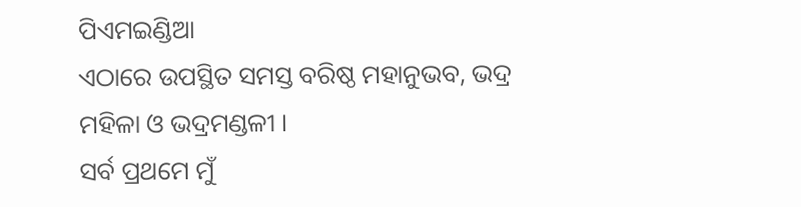ପିଏମଇଣ୍ଡିଆ
ଏଠାରେ ଉପସ୍ଥିତ ସମସ୍ତ ବରିଷ୍ଠ ମହାନୁଭବ, ଭଦ୍ର ମହିଳା ଓ ଭଦ୍ରମଣ୍ଡଳୀ ।
ସର୍ବ ପ୍ରଥମେ ମୁଁ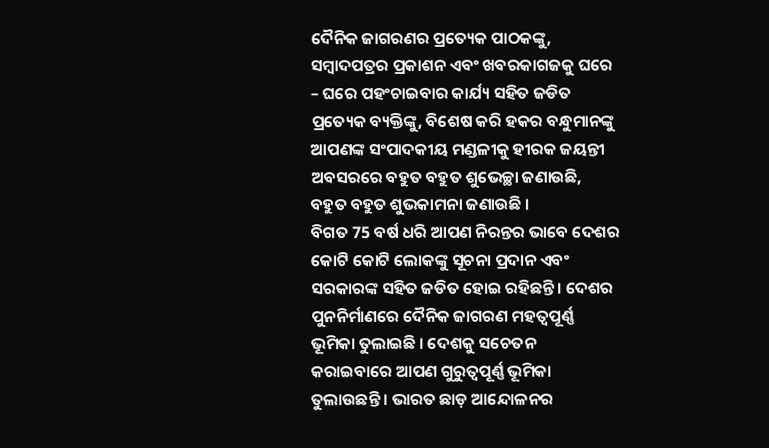ଦୈନିକ ଜାଗରଣର ପ୍ରତ୍ୟେକ ପାଠକଙ୍କୁ, ସମ୍ବାଦପତ୍ରର ପ୍ରକାଶନ ଏବଂ ଖବରକାଗଜକୁ ଘରେ – ଘରେ ପହଂଚାଇବାର କାର୍ଯ୍ୟ ସହିତ ଜଡିତ ପ୍ରତ୍ୟେକ ବ୍ୟକ୍ତିଙ୍କୁ, ବିଶେଷ କରି ହକର ବନ୍ଧୁମାନଙ୍କୁ ଆପଣଙ୍କ ସଂପାଦକୀୟ ମଣ୍ଡଳୀକୁ ହୀରକ ଜୟନ୍ତୀ ଅବସରରେ ବହୁତ ବହୁତ ଶୁଭେଚ୍ଛା ଜଣାଉଛି, ବହୁତ ବହୁତ ଶୁଭକାମନା ଜଣାଉଛି ।
ବିଗତ 75 ବର୍ଷ ଧରି ଆପଣ ନିରନ୍ତର ଭାବେ ଦେଶର କୋଟି କୋଟି ଲୋକଙ୍କୁ ସୂଚନା ପ୍ରଦାନ ଏବଂ ସରକାରଙ୍କ ସହିତ ଜଡିତ ହୋଇ ରହିଛନ୍ତି । ଦେଶର ପୁନନିର୍ମାଣରେ ଦୈନିକ ଜାଗରଣ ମହତ୍ୱପୂର୍ଣ୍ଣ ଭୂମିକା ତୁଲାଇଛି । ଦେଶକୁ ସଚେତନ କରାଇବାରେ ଆପଣ ଗୁରୁତ୍ୱପୂର୍ଣ୍ଣ ଭୂମିକା ତୁଲାଉଛନ୍ତି । ଭାରତ ଛାଡ଼ ଆନ୍ଦୋଳନର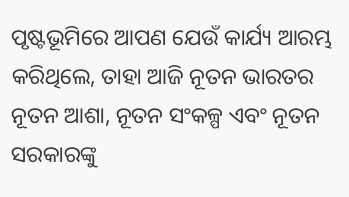ପୃଷ୍ଟଭୂମିରେ ଆପଣ ଯେଉଁ କାର୍ଯ୍ୟ ଆରମ୍ଭ କରିଥିଲେ, ତାହା ଆଜି ନୂତନ ଭାରତର ନୂତନ ଆଶା, ନୂତନ ସଂକଳ୍ପ ଏବଂ ନୂତନ ସରକାରଙ୍କୁ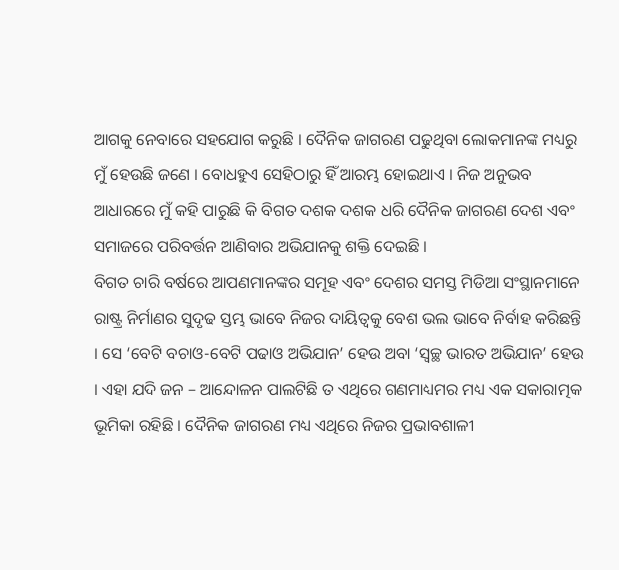ଆଗକୁ ନେବାରେ ସହଯୋଗ କରୁଛି । ଦୈନିକ ଜାଗରଣ ପଢୁଥିବା ଲୋକମାନଙ୍କ ମଧ୍ୟରୁ ମୁଁ ହେଉଛି ଜଣେ । ବୋଧହୁଏ ସେହିଠାରୁ ହିଁ ଆରମ୍ଭ ହୋଇଥାଏ । ନିଜ ଅନୁଭବ ଆଧାରରେ ମୁଁ କହି ପାରୁଛି କି ବିଗତ ଦଶକ ଦଶକ ଧରି ଦୈନିକ ଜାଗରଣ ଦେଶ ଏବଂ ସମାଜରେ ପରିବର୍ତ୍ତନ ଆଣିବାର ଅଭିଯାନକୁ ଶକ୍ତି ଦେଇଛି ।
ବିଗତ ଚାରି ବର୍ଷରେ ଆପଣମାନଙ୍କର ସମୂହ ଏବଂ ଦେଶର ସମସ୍ତ ମିଡିଆ ସଂସ୍ଥାନମାନେ ରାଷ୍ଟ୍ର ନିର୍ମାଣର ସୁଦୃଢ ସ୍ତମ୍ଭ ଭାବେ ନିଜର ଦାୟିତ୍ୱକୁ ବେଶ ଭଲ ଭାବେ ନିର୍ବାହ କରିଛନ୍ତି । ସେ ‘ବେଟି ବଚାଓ-ବେଟି ପଢାଓ ଅଭିଯାନ’ ହେଉ ଅବା ‘ସ୍ୱଚ୍ଛ ଭାରତ ଅଭିଯାନ’ ହେଉ । ଏହା ଯଦି ଜନ – ଆନ୍ଦୋଳନ ପାଲଟିଛି ତ ଏଥିରେ ଗଣମାଧ୍ୟମର ମଧ୍ୟ ଏକ ସକାରାତ୍ମକ ଭୂମିକା ରହିଛି । ଦୈନିକ ଜାଗରଣ ମଧ୍ୟ ଏଥିରେ ନିଜର ପ୍ରଭାବଶାଳୀ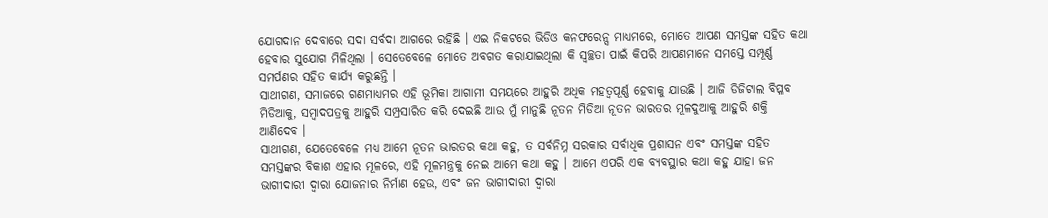ଯୋଗଦାନ ଦେବାରେ ସଦା ସର୍ବଦା ଆଗରେ ରହିଛି । ଏଇ ନିକଟରେ ଭିଡିଓ କନଫରେନ୍ସ ମାଧ୍ୟମରେ, ମୋତେ ଆପଣ ସମସ୍ତଙ୍କ ସହିତ କଥା ହେବାର ସୁଯୋଗ ମିଳିଥିଲା । ସେତେବେଳେ ମୋତେ ଅବଗତ କରାଯାଇଥିଲା କି ସ୍ୱଚ୍ଛତା ପାଇଁ କିପରି ଆପଣମାନେ ସମସ୍ତେ ସମ୍ପୂର୍ଣ୍ଣ ସମର୍ପଣର ସହିତ କାର୍ଯ୍ୟ କରୁଛନ୍ତି ।
ସାଥୀଗଣ, ସମାଜରେ ଗଣମାଧ୍ୟମର ଏହି ଭୂମିକା ଆଗାମୀ ସମୟରେ ଆହୁରି ଅଧିକ ମହତ୍ୱପୂର୍ଣ୍ଣ ହେବାକୁ ଯାଉଛି । ଆଜି ଡିଜିଟାଲ ବିପ୍ଳବ ମିଡିଆକୁ, ସମ୍ବାଦପତ୍ରକୁ ଆହୁରି ସମ୍ପ୍ରସାରିତ କରି ଦେଇଛି ଆଉ ମୁଁ ମାନୁଛି ନୂତନ ମିଡିଆ ନୂତନ ଭାରତର ମୂଳଦୁଆକୁ ଆହୁରି ଶକ୍ତି ଆଣିଦେବ ।
ସାଥୀଗଣ, ଯେତେବେଳେ ମଧ୍ୟ ଆମେ ନୂତନ ଭାରତର କଥା କହୁ, ତ ସର୍ବନିମ୍ନ ସରକାର ସର୍ବାଧିକ ପ୍ରଶାସନ ଏବଂ ସମସ୍ତଙ୍କ ସହିତ ସମସ୍ତଙ୍କର ବିକାଶ ଏହାର ମୂଳରେ, ଏହି ମୂଳମନ୍ତ୍ରକୁ ନେଇ ଆମେ କଥା କହୁ । ଆମେ ଏପରି ଏକ ବ୍ୟବସ୍ଥାର କଥା କହୁ ଯାହା ଜନ ଭାଗୀଦାରୀ ଦ୍ୱାରା ଯୋଜନାର ନିର୍ମାଣ ହେଉ, ଏବଂ ଜନ ଭାଗୀଦାରୀ ଦ୍ୱାରା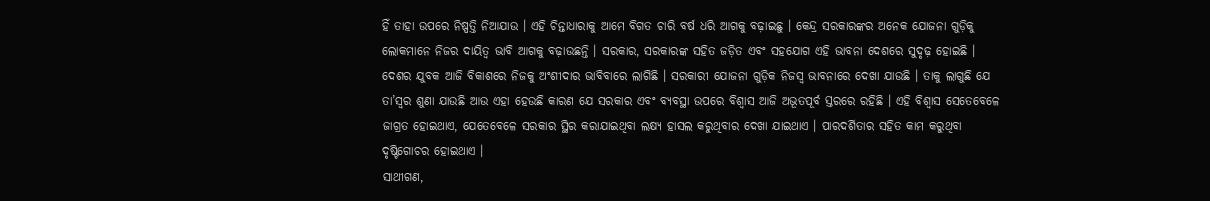ହିଁ ତାହା ଉପରେ ନିଷ୍ପତ୍ତି ନିଆଯାଉ । ଏହି ଚିନ୍ତାଧାରାକୁ ଆମେ ବିଗତ ଚାରି ବର୍ଷ ଧରି ଆଗକୁ ବଢ଼ାଇଛୁ । କେନ୍ଦ୍ର ସରକାରଙ୍କର ଅନେକ ଯୋଜନା ଗୁଡ଼ିକୁ ଲୋକମାନେ ନିଜର ଦାୟିତ୍ୱ ଭାବି ଆଗକୁ ବଢ଼ାଉଛନ୍ତି । ସରକାର, ସରକାରଙ୍କ ସହିତ ଜଡ଼ିତ ଏବଂ ସହଯୋଗ ଏହି ଭାବନା ଦେଶରେ ସୁଦୃଢ଼ ହୋଇଛି ।
ଦେଶର ଯୁବକ ଆଜି ବିକାଶରେ ନିଜକୁ ଅଂଶୀଦାର ଭାବିବାରେ ଲାଗିଛି । ସରକାରୀ ଯୋଜନା ଗୁଡ଼ିକ ନିଜସ୍ୱ ଭାବନାରେ ଦେଖା ଯାଉଛି । ତାକୁ ଲାଗୁଛି ଯେ ତା’ସ୍ୱର ଶୁଣା ଯାଉଛି ଆଉ ଏହା ହେଉଛି କାରଣ ଯେ ସରକାର ଏବଂ ବ୍ୟବସ୍ଥା ଉପରେ ବିଶ୍ୱାସ ଆଜି ଅଭୂତପୂର୍ବ ସ୍ତରରେ ରହିଛି । ଏହି ବିଶ୍ୱାସ ସେତେବେଳେ ଜାଗ୍ରତ ହୋଇଥାଏ, ଯେତେବେଳେ ସରକାର ସ୍ଥିର କରାଯାଇଥିବା ଲକ୍ଷ୍ୟ ହାସଲ କରୁଥିବାର ଦେଖା ଯାଇଥାଏ । ପାରଦର୍ଶିତାର ସହିତ କାମ କରୁଥିବା ଦୃଷ୍ଟିଗୋଚର ହୋଇଥାଏ ।
ସାଥୀଗଣ,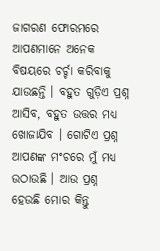ଜାଗରଣ ଫୋରମରେ ଆପଣମାନେ ଅନେକ ବିଷୟରେ ଚର୍ଚ୍ଚା କରିବାକୁ ଯାଉଛନ୍ତି । ବହୁତ ଗୁଡ଼ିଏ ପ୍ରଶ୍ନ ଆସିବ, ବହୁତ ଉତ୍ତର ମଧ୍ୟ ଖୋଜାଯିବ । ଗୋଟିଏ ପ୍ରଶ୍ନ ଆପଣଙ୍କ ମଂଚରେ ମୁଁ ମଧ୍ୟ ଉଠାଉଛି । ଆଉ ପ୍ରଶ୍ନ ହେଉଛି ମୋର କିନ୍ତୁ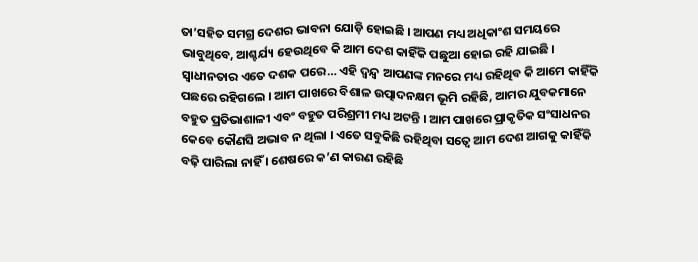ତା’ସହିତ ସମଗ୍ର ଦେଶର ଭାବନା ଯୋଡ଼ି ହୋଇଛି । ଆପଣ ମଧ୍ୟ ଅଧିକାଂଶ ସମୟରେ ଭାବୁଥିବେ, ଆଶ୍ଚର୍ଯ୍ୟ ହେଉଥିବେ କି ଆମ ଦେଶ କାହିଁକି ପଛୁଆ ହୋଇ ରହି ଯାଇଛି । ସ୍ୱାଧୀନତାର ଏତେ ଦଶକ ପରେ… ଏହି ଦ୍ଵନ୍ଦ୍ଵ ଆପଣଙ୍କ ମନରେ ମଧ୍ୟ ରହିଥିବ କି ଆମେ କାହିଁକି ପଛରେ ରହିଗଲେ । ଆମ ପାଖରେ ବିଶାଳ ଉତ୍ପାଦନକ୍ଷମ ଭୂମି ରହିଛି, ଆମର ଯୁବକମାନେ ବହୁତ ପ୍ରତିଭାଶାଳୀ ଏବଂ ବହୁତ ପରିଶ୍ରମୀ ମଧ୍ୟ ଅଟନ୍ତି । ଆମ ପାଖରେ ପ୍ରାକୃତିକ ସଂସାଧନର କେବେ କୌଣସି ଅଭାବ ନ ଥିଲା । ଏତେ ସବୁକିଛି ରହିଥିବା ସତ୍ୱେ ଆମ ଦେଶ ଆଗକୁ କାହିଁକି ବଢ଼ି ପାରିଲା ନାହିଁ । ଶେଷରେ କ’ଣ କାରଣ ରହିଛି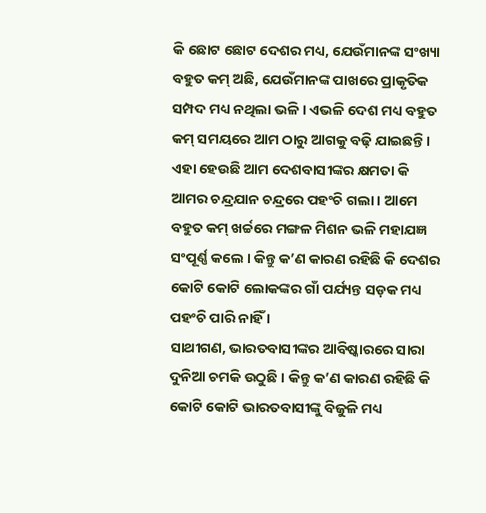କି ଛୋଟ ଛୋଟ ଦେଶର ମଧ୍ୟ, ଯେଉଁମାନଙ୍କ ସଂଖ୍ୟା ବହୁତ କମ୍ ଅଛି, ଯେଉଁମାନଙ୍କ ପାଖରେ ପ୍ରାକୃତିକ ସମ୍ପଦ ମଧ୍ୟ ନଥିଲା ଭଳି । ଏଭଳି ଦେଶ ମଧ୍ୟ ବହୁତ କମ୍ ସମୟରେ ଆମ ଠାରୁ ଆଗକୁ ବଢ଼ି ଯାଇଛନ୍ତି ।
ଏହା ହେଉଛି ଆମ ଦେଶବାସୀଙ୍କର କ୍ଷମତା କି ଆମର ଚନ୍ଦ୍ରଯାନ ଚନ୍ଦ୍ରରେ ପହଂଚି ଗଲା । ଆମେ ବହୁତ କମ୍ ଖର୍ଚ୍ଚରେ ମଙ୍ଗଳ ମିଶନ ଭଳି ମହାଯଜ୍ଞ ସଂପୂର୍ଣ୍ଣ କଲେ । କିନ୍ତୁ କ’ଣ କାରଣ ରହିଛି କି ଦେଶର କୋଟି କୋଟି ଲୋକଙ୍କର ଗାଁ ପର୍ଯ୍ୟନ୍ତ ସଡ଼କ ମଧ୍ୟ ପହଂଚି ପାରି ନାହିଁ ।
ସାଥୀଗଣ, ଭାରତବାସୀଙ୍କର ଆବିଷ୍କାରରେ ସାରା ଦୁନିଆ ଚମକି ଉଠୁଛି । କିନ୍ତୁ କ’ଣ କାରଣ ରହିଛି କି କୋଟି କୋଟି ଭାରତବାସୀଙ୍କୁ ବିଜୁଳି ମଧ୍ୟ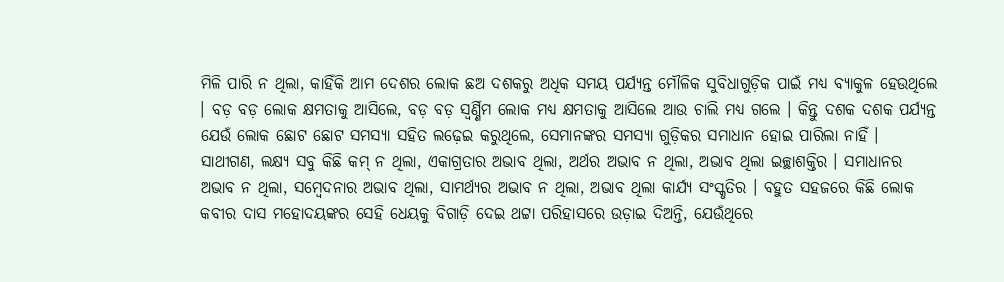ମିଳି ପାରି ନ ଥିଲା, କାହିଁକି ଆମ ଦେଶର ଲୋକ ଛଅ ଦଶକରୁ ଅଧିକ ସମୟ ପର୍ଯ୍ୟନ୍ତ ମୌଳିକ ସୁବିଧାଗୁଡ଼ିକ ପାଇଁ ମଧ୍ୟ ବ୍ୟାକୁଳ ହେଉଥିଲେ । ବଡ଼ ବଡ଼ ଲୋକ କ୍ଷମତାକୁ ଆସିଲେ, ବଡ଼ ବଡ଼ ସ୍ୱର୍ଣ୍ଣିମ ଲୋକ ମଧ୍ୟ କ୍ଷମତାକୁ ଆସିଲେ ଆଉ ଚାଲି ମଧ୍ୟ ଗଲେ । କିନ୍ତୁ ଦଶକ ଦଶକ ପର୍ଯ୍ୟନ୍ତ ଯେଉଁ ଲୋକ ଛୋଟ ଛୋଟ ସମସ୍ୟା ସହିତ ଲଢ଼େଇ କରୁଥିଲେ, ସେମାନଙ୍କର ସମସ୍ୟା ଗୁଡ଼ିକର ସମାଧାନ ହୋଇ ପାରିଲା ନାହିଁ ।
ସାଥୀଗଣ, ଲକ୍ଷ୍ୟ ସବୁ କିଛି କମ୍ ନ ଥିଲା, ଏକାଗ୍ରତାର ଅଭାବ ଥିଲା, ଅର୍ଥର ଅଭାବ ନ ଥିଲା, ଅଭାବ ଥିଲା ଇଚ୍ଛାଶକ୍ତିର । ସମାଧାନର ଅଭାବ ନ ଥିଲା, ସମ୍ବେଦନାର ଅଭାବ ଥିଲା, ସାମର୍ଥ୍ୟର ଅଭାବ ନ ଥିଲା, ଅଭାବ ଥିଲା କାର୍ଯ୍ୟ ସଂସ୍କୃତିର । ବହୁତ ସହଜରେ କିଛି ଲୋକ କବୀର ଦାସ ମହୋଦୟଙ୍କର ସେହି ଧେୟକୁ ବିଗାଡ଼ି ଦେଇ ଥଟ୍ଟା ପରିହାସରେ ଉଡ଼ାଇ ଦିଅନ୍ତି, ଯେଉଁଥିରେ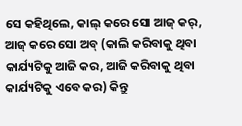ସେ କହିଥିଲେ, କାଲ୍ କରେ ସୋ ଆଜ୍ କର୍, ଆଜ୍ କରେ ସୋ ଅବ୍ (କାଲି କରିବାକୁ ଥିବା କାର୍ଯ୍ୟଟିକୁ ଆଜି କର, ଆଜି କରିବାକୁ ଥିବା କାର୍ଯ୍ୟଟିକୁ ଏବେ କର) କିନ୍ତୁ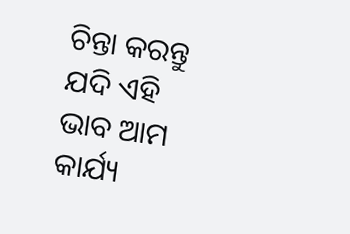ଚିନ୍ତା କରନ୍ତୁ ଯଦି ଏହି ଭାବ ଆମ କାର୍ଯ୍ୟ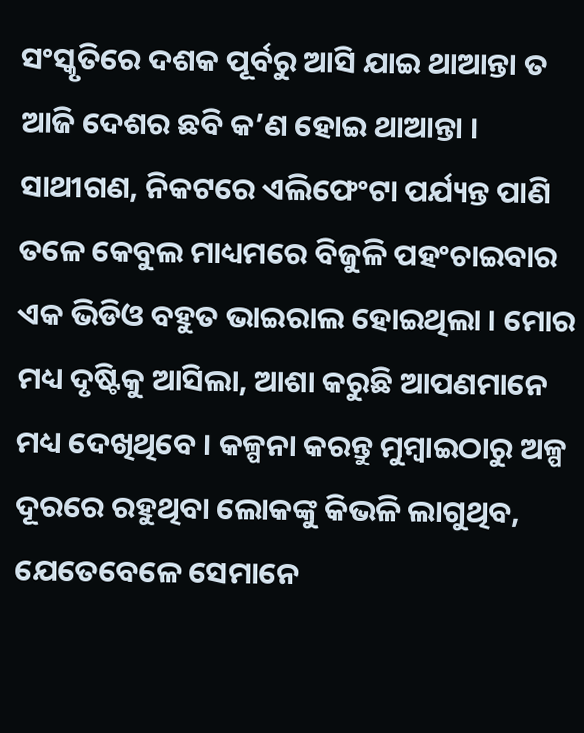ସଂସ୍କୃତିରେ ଦଶକ ପୂର୍ବରୁ ଆସି ଯାଇ ଥାଆନ୍ତା ତ ଆଜି ଦେଶର ଛବି କ’ଣ ହୋଇ ଥାଆନ୍ତା ।
ସାଥୀଗଣ, ନିକଟରେ ଏଲିଫେଂଟା ପର୍ଯ୍ୟନ୍ତ ପାଣି ତଳେ କେବୁଲ ମାଧ୍ୟମରେ ବିଜୁଳି ପହଂଚାଇବାର ଏକ ଭିଡିଓ ବହୁତ ଭାଇରାଲ ହୋଇଥିଲା । ମୋର ମଧ୍ୟ ଦୃଷ୍ଟିକୁ ଆସିଲା, ଆଶା କରୁଛି ଆପଣମାନେ ମଧ୍ୟ ଦେଖିଥିବେ । କଳ୍ପନା କରନ୍ତୁ ମୁମ୍ବାଇଠାରୁ ଅଳ୍ପ ଦୂରରେ ରହୁଥିବା ଲୋକଙ୍କୁ କିଭଳି ଲାଗୁଥିବ, ଯେତେବେଳେ ସେମାନେ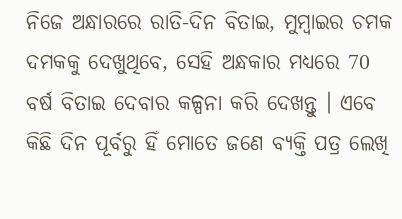ନିଜେ ଅନ୍ଧାରରେ ରାତି-ଦିନ ବିତାଇ, ମୁମ୍ବାଇର ଚମକ ଦମକକୁ ଦେଖୁଥିବେ, ସେହି ଅନ୍ଧକାର ମଧ୍ୟରେ 70 ବର୍ଷ ବିତାଇ ଦେବାର କଳ୍ପନା କରି ଦେଖନ୍ତୁ । ଏବେ କିଛି ଦିନ ପୂର୍ବରୁ ହିଁ ମୋତେ ଜଣେ ବ୍ୟକ୍ତି ପତ୍ର ଲେଖି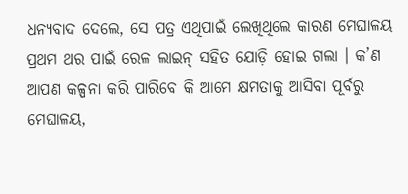ଧନ୍ୟବାଦ ଦେଲେ, ସେ ପତ୍ର ଏଥିପାଇଁ ଲେଖିଥିଲେ କାରଣ ମେଘାଳୟ ପ୍ରଥମ ଥର ପାଇଁ ରେଳ ଲାଇନ୍ ସହିତ ଯୋଡ଼ି ହୋଇ ଗଲା । କ’ଣ ଆପଣ କଳ୍ପନା କରି ପାରିବେ କି ଆମେ କ୍ଷମତାକୁ ଆସିବା ପୂର୍ବରୁ ମେଘାଳୟ,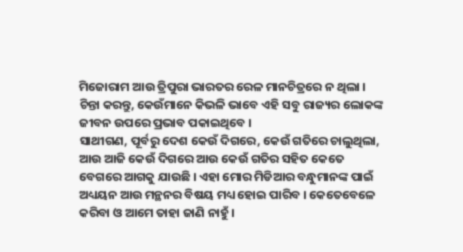ମିଜୋରାମ ଆଉ ତ୍ରିପୁରା ଭାରତର ରେଳ ମାନଚିତ୍ରରେ ନ ଥିଲା । ଚିନ୍ତା କରନ୍ତୁ, କେଉଁମାନେ କିଭଳି ଭାବେ ଏହି ସବୁ ରାଜ୍ୟର ଲୋକଙ୍କ ଜୀବନ ଉପରେ ପ୍ରଭାବ ପକାଇଥିବେ ।
ସାଥୀଗଣ, ପୂର୍ବରୁ ଦେଶ କେଉଁ ଦିଗରେ, କେଉଁ ଗତିରେ ଚାଲୁଥିଲା, ଆଉ ଆଜି କେଉଁ ଦିଗରେ ଆଉ କେଉଁ ଗତିର ସହିତ କେତେ ବେଗରେ ଆଗକୁ ଯାଉଛି । ଏହା ମୋର ମିଡିଆର ବନ୍ଧୁମାନଙ୍କ ପାଇଁ ଅଧ୍ୟୟନ ଆଉ ମନ୍ଥନର ବିଷୟ ମଧ୍ୟ ହୋଇ ପାରିବ । କେତେବେଳେ କରିବା ଓ ଆମେ ତାହା ଜାଣି ନାହୁଁ ।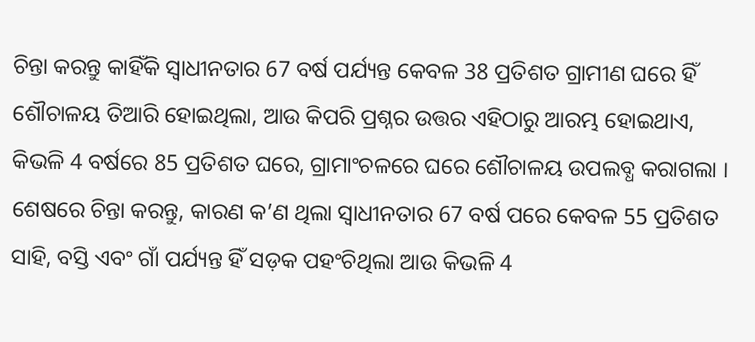ଚିନ୍ତା କରନ୍ତୁ କାହିଁକି ସ୍ୱାଧୀନତାର 67 ବର୍ଷ ପର୍ଯ୍ୟନ୍ତ କେବଳ 38 ପ୍ରତିଶତ ଗ୍ରାମୀଣ ଘରେ ହିଁ ଶୌଚାଳୟ ତିଆରି ହୋଇଥିଲା, ଆଉ କିପରି ପ୍ରଶ୍ନର ଉତ୍ତର ଏହିଠାରୁ ଆରମ୍ଭ ହୋଇଥାଏ, କିଭଳି 4 ବର୍ଷରେ 85 ପ୍ରତିଶତ ଘରେ, ଗ୍ରାମାଂଚଳରେ ଘରେ ଶୌଚାଳୟ ଉପଲବ୍ଧ କରାଗଲା । ଶେଷରେ ଚିନ୍ତା କରନ୍ତୁ, କାରଣ କ’ଣ ଥିଲା ସ୍ୱାଧୀନତାର 67 ବର୍ଷ ପରେ କେବଳ 55 ପ୍ରତିଶତ ସାହି, ବସ୍ତି ଏବଂ ଗାଁ ପର୍ଯ୍ୟନ୍ତ ହିଁ ସଡ଼କ ପହଂଚିଥିଲା ଆଉ କିଭଳି 4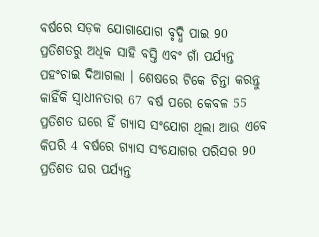ବର୍ଷରେ ସଡ଼କ ଯୋଗାଯୋଗ ବୃଦ୍ଧି ପାଇ 90 ପ୍ରତିଶତରୁ ଅଧିକ ସାହି ବସ୍ତି ଏବଂ ଗାଁ ପର୍ଯ୍ୟନ୍ତ ପହଂଚାଇ ଦିଆଗଲା । ଶେଷରେ ଟିକେ ଚିନ୍ତା କରନ୍ତୁ କାହିଁକି ସ୍ୱାଧୀନତାର 67 ବର୍ଷ ପରେ କେବଳ 55 ପ୍ରତିଶତ ଘରେ ହିଁ ଗ୍ୟାସ ସଂଯୋଗ ଥିଲା ଆଉ ଏବେ କିପରି 4 ବର୍ଷରେ ଗ୍ୟାସ ସଂଯୋଗର ପରିସର 90 ପ୍ରତିଶତ ଘର ପର୍ଯ୍ୟନ୍ତ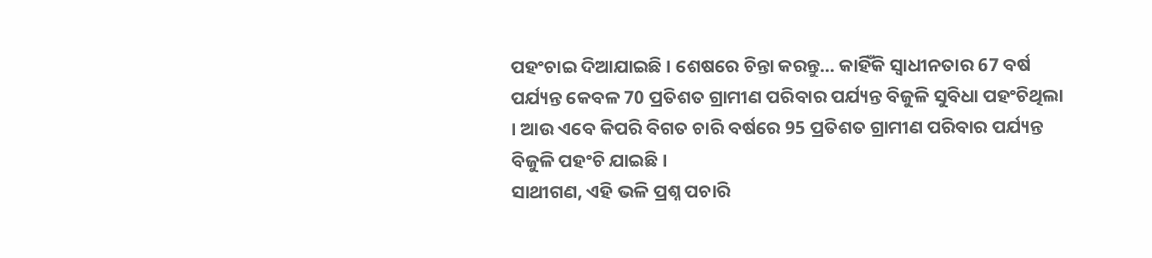ପହଂଚାଇ ଦିଆଯାଇଛି । ଶେଷରେ ଚିନ୍ତା କରନ୍ତୁ… କାହିଁକି ସ୍ୱାଧୀନତାର 67 ବର୍ଷ ପର୍ଯ୍ୟନ୍ତ କେବଳ 70 ପ୍ରତିଶତ ଗ୍ରାମୀଣ ପରିବାର ପର୍ଯ୍ୟନ୍ତ ବିଜୁଳି ସୁବିଧା ପହଂଚିଥିଲା । ଆଉ ଏବେ କିପରି ବିଗତ ଚାରି ବର୍ଷରେ 95 ପ୍ରତିଶତ ଗ୍ରାମୀଣ ପରିବାର ପର୍ଯ୍ୟନ୍ତ ବିଜୁଳି ପହଂଚି ଯାଇଛି ।
ସାଥୀଗଣ, ଏହି ଭଳି ପ୍ରଶ୍ନ ପଚାରି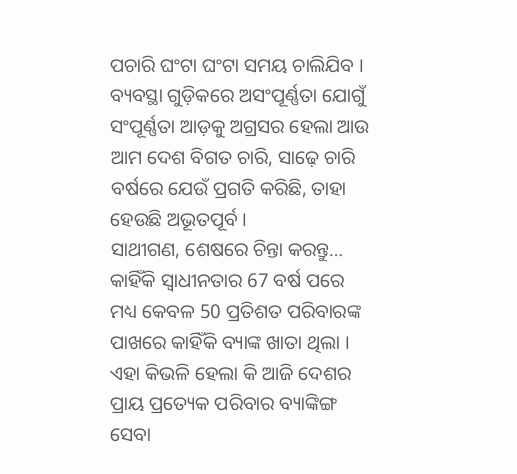ପଚାରି ଘଂଟା ଘଂଟା ସମୟ ଚାଲିଯିବ । ବ୍ୟବସ୍ଥା ଗୁଡ଼ିକରେ ଅସଂପୂର୍ଣ୍ଣତା ଯୋଗୁଁ ସଂପୂର୍ଣ୍ଣତା ଆଡ଼କୁ ଅଗ୍ରସର ହେଲା ଆଉ ଆମ ଦେଶ ବିଗତ ଚାରି, ସାଢ଼େ ଚାରି ବର୍ଷରେ ଯେଉଁ ପ୍ରଗତି କରିଛି, ତାହା ହେଉଛି ଅଭୂତପୂର୍ବ ।
ସାଥୀଗଣ, ଶେଷରେ ଚିନ୍ତା କରନ୍ତୁ… କାହିଁକି ସ୍ୱାଧୀନତାର 67 ବର୍ଷ ପରେ ମଧ୍ୟ କେବଳ 50 ପ୍ରତିଶତ ପରିବାରଙ୍କ ପାଖରେ କାହିଁକି ବ୍ୟାଙ୍କ ଖାତା ଥିଲା । ଏହା କିଭଳି ହେଲା କି ଆଜି ଦେଶର ପ୍ରାୟ ପ୍ରତ୍ୟେକ ପରିବାର ବ୍ୟାଙ୍କିଙ୍ଗ ସେବା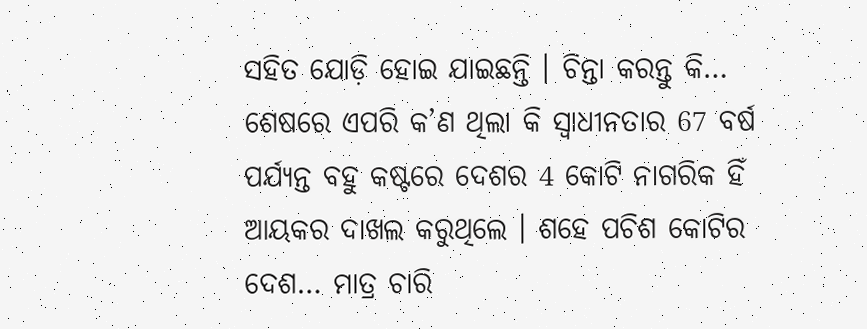ସହିତ ଯୋଡ଼ି ହୋଇ ଯାଇଛନ୍ତି । ଚିନ୍ତା କରନ୍ତୁ କି… ଶେଷରେ ଏପରି କ’ଣ ଥିଲା କି ସ୍ୱାଧୀନତାର 67 ବର୍ଷ ପର୍ଯ୍ୟନ୍ତ ବହୁ କଷ୍ଟରେ ଦେଶର 4 କୋଟି ନାଗରିକ ହିଁ ଆୟକର ଦାଖଲ କରୁଥିଲେ । ଶହେ ପଚିଶ କୋଟିର ଦେଶ… ମାତ୍ର ଚାରି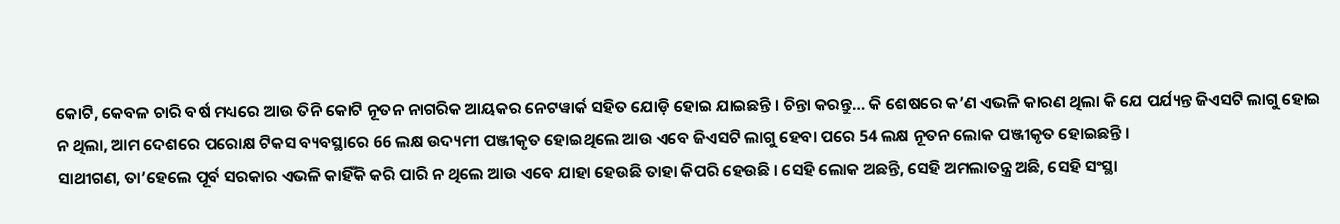କୋଟି, କେବଳ ଚାରି ବର୍ଷ ମଧ୍ୟରେ ଆଉ ତିନି କୋଟି ନୂତନ ନାଗରିକ ଆୟକର ନେଟୱାର୍କ ସହିତ ଯୋଡ଼ି ହୋଇ ଯାଇଛନ୍ତି । ଚିନ୍ତା କରନ୍ତୁ… କି ଶେଷରେ କ’ଣ ଏଭଳି କାରଣ ଥିଲା କି ଯେ ପର୍ଯ୍ୟନ୍ତ ଜିଏସଟି ଲାଗୁ ହୋଇ ନ ଥିଲା, ଆମ ଦେଶରେ ପରୋକ୍ଷ ଟିକସ ବ୍ୟବସ୍ଥାରେ 66 ଲକ୍ଷ ଉଦ୍ୟମୀ ପଞ୍ଜୀକୃତ ହୋଇଥିଲେ ଆଉ ଏବେ ଜିଏସଟି ଲାଗୁ ହେବା ପରେ 54 ଲକ୍ଷ ନୂତନ ଲୋକ ପଞ୍ଜୀକୃତ ହୋଇଛନ୍ତି ।
ସାଥୀଗଣ, ତା’ହେଲେ ପୂର୍ବ ସରକାର ଏଭଳି କାହିଁକି କରି ପାରି ନ ଥିଲେ ଆଉ ଏବେ ଯାହା ହେଉଛି ତାହା କିପରି ହେଉଛି । ସେହି ଲୋକ ଅଛନ୍ତି, ସେହି ଅମଲାତନ୍ତ୍ର ଅଛି, ସେହି ସଂସ୍ଥା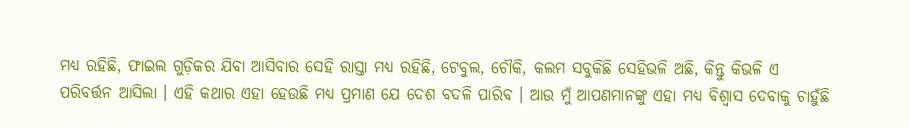ମଧ୍ୟ ରହିଛି, ଫାଇଲ ଗୁଡ଼ିକର ଯିବା ଆସିବାର ସେହି ରାସ୍ତା ମଧ୍ୟ ରହିଛି, ଟେବୁଲ, ଚୌକି, କଲମ ସବୁକିଛି ସେହିଭଳି ଅଛି, କିନ୍ତୁ କିଭଳି ଏ ପରିବର୍ତ୍ତନ ଆସିଲା । ଏହି କଥାର ଏହା ହେଉଛି ମଧ୍ୟ ପ୍ରମାଣ ଯେ ଦେଶ ବଦଳି ପାରିବ । ଆଉ ମୁଁ ଆପଣମାନଙ୍କୁ ଏହା ମଧ୍ୟ ବିଶ୍ୱାସ ଦେବାକୁ ଚାହୁଁଛି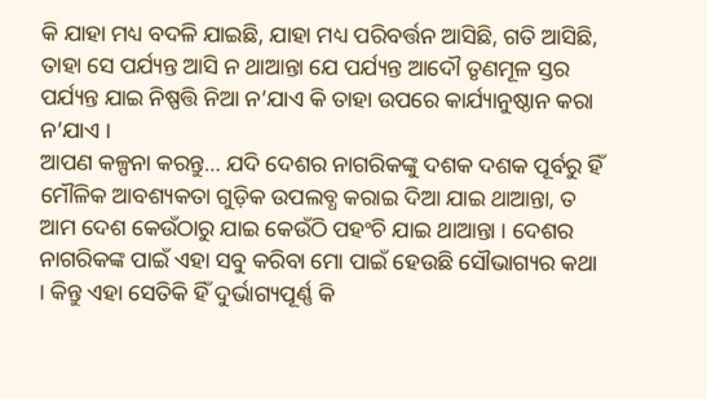କି ଯାହା ମଧ୍ୟ ବଦଳି ଯାଇଛି, ଯାହା ମଧ୍ୟ ପରିବର୍ତ୍ତନ ଆସିଛି, ଗତି ଆସିଛି, ତାହା ସେ ପର୍ଯ୍ୟନ୍ତ ଆସି ନ ଥାଆନ୍ତା ଯେ ପର୍ଯ୍ୟନ୍ତ ଆଦୌ ତୃଣମୂଳ ସ୍ତର ପର୍ଯ୍ୟନ୍ତ ଯାଇ ନିଷ୍ପତ୍ତି ନିଆ ନ’ଯାଏ କି ତାହା ଉପରେ କାର୍ଯ୍ୟାନୁଷ୍ଠାନ କରା ନ’ଯାଏ ।
ଆପଣ କଳ୍ପନା କରନ୍ତୁ… ଯଦି ଦେଶର ନାଗରିକଙ୍କୁ ଦଶକ ଦଶକ ପୂର୍ବରୁ ହିଁ ମୌଳିକ ଆବଶ୍ୟକତା ଗୁଡ଼ିକ ଉପଲବ୍ଧ କରାଇ ଦିଆ ଯାଇ ଥାଆନ୍ତା, ତ ଆମ ଦେଶ କେଉଁଠାରୁ ଯାଇ କେଉଁଠି ପହଂଚି ଯାଇ ଥାଆନ୍ତା । ଦେଶର ନାଗରିକଙ୍କ ପାଇଁ ଏହା ସବୁ କରିବା ମୋ ପାଇଁ ହେଉଛି ସୌଭାଗ୍ୟର କଥା । କିନ୍ତୁ ଏହା ସେତିକି ହିଁ ଦୁର୍ଭାଗ୍ୟପୂର୍ଣ୍ଣ କି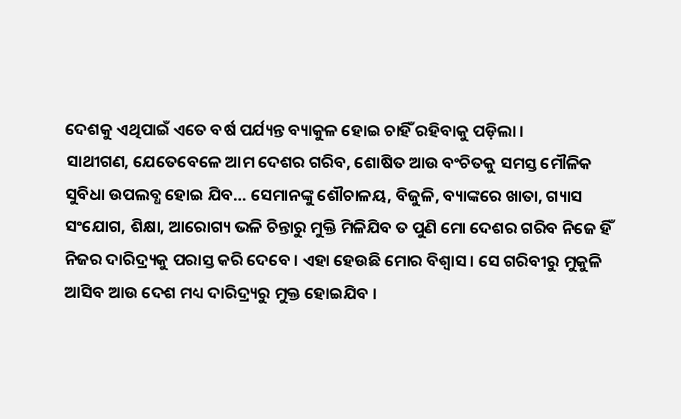ଦେଶକୁ ଏଥିପାଇଁ ଏତେ ବର୍ଷ ପର୍ଯ୍ୟନ୍ତ ବ୍ୟାକୁଳ ହୋଇ ଚାହିଁ ରହିବାକୁ ପଡ଼ିଲା ।
ସାଥୀଗଣ, ଯେତେବେଳେ ଆମ ଦେଶର ଗରିବ, ଶୋଷିତ ଆଉ ବଂଚିତକୁ ସମସ୍ତ ମୌଳିକ ସୁବିଧା ଉପଲବ୍ଧ ହୋଇ ଯିବ… ସେମାନଙ୍କୁ ଶୌଚାଳୟ, ବିଜୁଳି, ବ୍ୟାଙ୍କରେ ଖାତା, ଗ୍ୟାସ ସଂଯୋଗ, ଶିକ୍ଷା, ଆରୋଗ୍ୟ ଭଳି ଚିନ୍ତାରୁ ମୁକ୍ତି ମିଳିଯିବ ତ ପୁଣି ମୋ ଦେଶର ଗରିବ ନିଜେ ହିଁ ନିଜର ଦାରିଦ୍ର୍ୟକୁ ପରାସ୍ତ କରି ଦେବେ । ଏହା ହେଉଛି ମୋର ବିଶ୍ୱାସ । ସେ ଗରିବୀରୁ ମୁକୁଳି ଆସିବ ଆଉ ଦେଶ ମଧ୍ୟ ଦାରିଦ୍ର୍ୟରୁ ମୁକ୍ତ ହୋଇଯିବ ।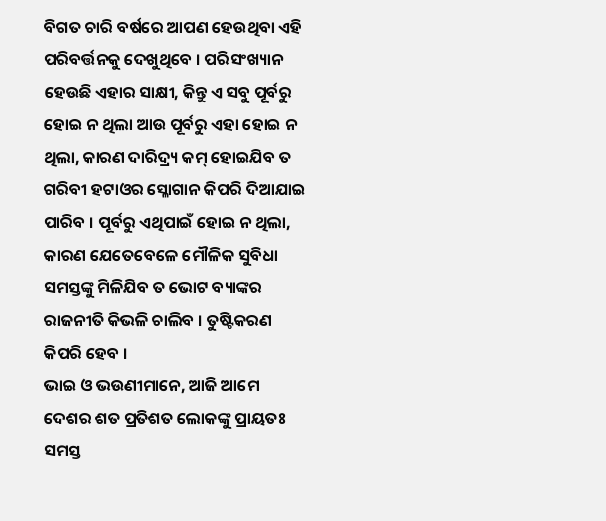ବିଗତ ଚାରି ବର୍ଷରେ ଆପଣ ହେଉଥିବା ଏହି ପରିବର୍ତ୍ତନକୁ ଦେଖୁଥିବେ । ପରିସଂଖ୍ୟାନ ହେଉଛି ଏହାର ସାକ୍ଷୀ, କିନ୍ତୁ ଏ ସବୁ ପୂର୍ବରୁ ହୋଇ ନ ଥିଲା ଆଉ ପୂର୍ବରୁ ଏହା ହୋଇ ନ ଥିଲା, କାରଣ ଦାରିଦ୍ର୍ୟ କମ୍ ହୋଇଯିବ ତ ଗରିବୀ ହଟାଓର ସ୍ଳୋଗାନ କିପରି ଦିଆଯାଇ ପାରିବ । ପୂର୍ବରୁ ଏଥିପାଇଁ ହୋଇ ନ ଥିଲା, କାରଣ ଯେତେବେଳେ ମୌଳିକ ସୁବିଧା ସମସ୍ତଙ୍କୁ ମିଳିଯିବ ତ ଭୋଟ ବ୍ୟାଙ୍କର ରାଜନୀତି କିଭଳି ଚାଲିବ । ତୁଷ୍ଟିକରଣ କିପରି ହେବ ।
ଭାଇ ଓ ଭଉଣୀମାନେ, ଆଜି ଆମେ ଦେଶର ଶତ ପ୍ରତିଶତ ଲୋକଙ୍କୁ ପ୍ରାୟତଃ ସମସ୍ତ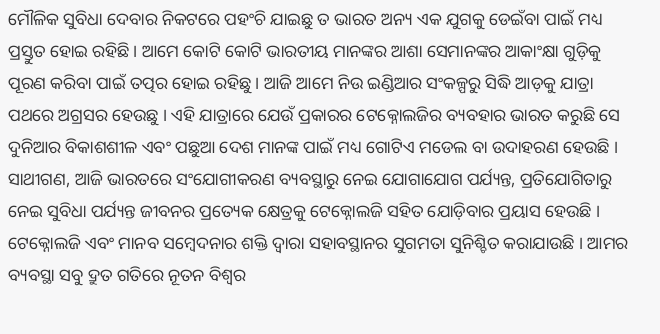ମୌଳିକ ସୁବିଧା ଦେବାର ନିକଟରେ ପହଂଚି ଯାଇଛୁ ତ ଭାରତ ଅନ୍ୟ ଏକ ଯୁଗକୁ ଡେଇଁବା ପାଇଁ ମଧ୍ୟ ପ୍ରସ୍ତୁତ ହୋଇ ରହିଛି । ଆମେ କୋଟି କୋଟି ଭାରତୀୟ ମାନଙ୍କର ଆଶା ସେମାନଙ୍କର ଆକାଂକ୍ଷା ଗୁଡ଼ିକୁ ପୂରଣ କରିବା ପାଇଁ ତତ୍ପର ହୋଇ ରହିଛୁ । ଆଜି ଆମେ ନିଉ ଇଣ୍ଡିଆର ସଂକଳ୍ପରୁ ସିଦ୍ଧି ଆଡ଼କୁ ଯାତ୍ରା ପଥରେ ଅଗ୍ରସର ହେଉଛୁ । ଏହି ଯାତ୍ରାରେ ଯେଉଁ ପ୍ରକାରର ଟେକ୍ନୋଲଜିର ବ୍ୟବହାର ଭାରତ କରୁଛି ସେ ଦୁନିଆର ବିକାଶଶୀଳ ଏବଂ ପଛୁଆ ଦେଶ ମାନଙ୍କ ପାଇଁ ମଧ୍ୟ ଗୋଟିଏ ମଡେଲ ବା ଉଦାହରଣ ହେଉଛି ।
ସାଥୀଗଣ, ଆଜି ଭାରତରେ ସଂଯୋଗୀକରଣ ବ୍ୟବସ୍ଥାରୁ ନେଇ ଯୋଗାଯୋଗ ପର୍ଯ୍ୟନ୍ତ, ପ୍ରତିଯୋଗିତାରୁ ନେଇ ସୁବିଧା ପର୍ଯ୍ୟନ୍ତ ଜୀବନର ପ୍ରତ୍ୟେକ କ୍ଷେତ୍ରକୁ ଟେକ୍ନୋଲଜି ସହିତ ଯୋଡ଼ିବାର ପ୍ରୟାସ ହେଉଛି । ଟେକ୍ନୋଲଜି ଏବଂ ମାନବ ସମ୍ବେଦନାର ଶକ୍ତି ଦ୍ୱାରା ସହାବସ୍ଥାନର ସୁଗମତା ସୁନିଶ୍ଚିତ କରାଯାଉଛି । ଆମର ବ୍ୟବସ୍ଥା ସବୁ ଦ୍ରୁତ ଗତିରେ ନୂତନ ବିଶ୍ୱର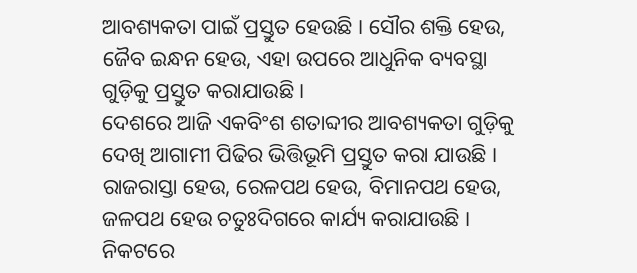ଆବଶ୍ୟକତା ପାଇଁ ପ୍ରସ୍ତୁତ ହେଉଛି । ସୌର ଶକ୍ତି ହେଉ, ଜୈବ ଇନ୍ଧନ ହେଉ, ଏହା ଉପରେ ଆଧୁନିକ ବ୍ୟବସ୍ଥା ଗୁଡ଼ିକୁ ପ୍ରସ୍ତୁତ କରାଯାଉଛି ।
ଦେଶରେ ଆଜି ଏକବିଂଶ ଶତାବ୍ଦୀର ଆବଶ୍ୟକତା ଗୁଡ଼ିକୁ ଦେଖି ଆଗାମୀ ପିଢିର ଭିତ୍ତିଭୂମି ପ୍ରସ୍ତୁତ କରା ଯାଉଛି । ରାଜରାସ୍ତା ହେଉ, ରେଳପଥ ହେଉ, ବିମାନପଥ ହେଉ, ଜଳପଥ ହେଉ ଚତୁଃଦିଗରେ କାର୍ଯ୍ୟ କରାଯାଉଛି । ନିକଟରେ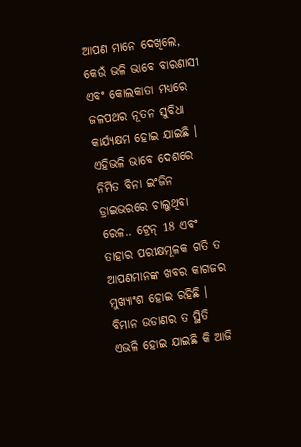ଆପଣ ମାନେ ଦେଖିଲେ, କେଉଁ ଭଳି ଭାବେ ବାରଣାସୀ ଏବଂ କୋଲକାତା ମଧ୍ୟରେ ଜଳପଥର ନୂତନ ସୁବିଧା କାର୍ଯ୍ୟକ୍ଷମ ହୋଇ ଯାଇଛି । ଏହିଭଳି ଭାବେ ଦେଶରେ ନିର୍ମିତ ବିନା ଇଂଜିନ ଡ୍ରାଇଭରରେ ଚାଲୁଥିବା ରେଳ.. ଟ୍ରେନ୍ 18 ଏବଂ ତାହାର ପରୀକ୍ଷମୂଳକ ଗତି ତ ଆପଣମାନଙ୍କ ଖବର କାଗଜର ମୁଖ୍ୟାଂଶ ହୋଇ ରହିଛି । ବିମାନ ଉଡାଣର ତ ସ୍ଥିତି ଏଭଳି ହୋଇ ଯାଇଛି କି ଆଜି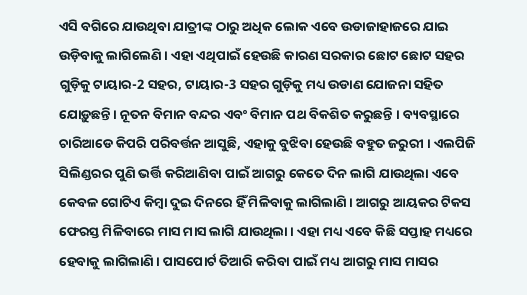ଏସି ବଗିରେ ଯାଉଥିବା ଯାତ୍ରୀଙ୍କ ଠାରୁ ଅଧିକ ଲୋକ ଏବେ ଉଡାଜାହାଜରେ ଯାଇ ଉଡ଼ିବାକୁ ଲାଗିଲେଣି । ଏହା ଏଥିପାଇଁ ହେଉଛି କାରଣ ସରକାର ଛୋଟ ଛୋଟ ସହର ଗୁଡ଼ିକୁ ଟାୟାର-2 ସହର, ଟାୟାର-3 ସହର ଗୁଡ଼ିକୁ ମଧ୍ୟ ଉଡାଣ ଯୋଜନା ସହିତ ଯୋଡ଼ୁଛନ୍ତି । ନୂତନ ବିମାନ ବନ୍ଦର ଏବଂ ବିମାନ ପଥ ବିକଶିତ କରୁଛନ୍ତି । ବ୍ୟବସ୍ଥାରେ ଚାରିଆଡେ କିପରି ପରିବର୍ତ୍ତନ ଆସୁଛି, ଏହାକୁ ବୁଝିବା ହେଉଛି ବହୁତ ଜରୁରୀ । ଏଲପିଜି ସିଲିଣ୍ଡରର ପୁଣି ଭର୍ତ୍ତି କରିଆଣିବା ପାଇଁ ଆଗରୁ କେତେ ଦିନ ଲାଗି ଯାଉଥିଲା ଏବେ କେବଳ ଗୋଟିଏ କିମ୍ବା ଦୁଇ ଦିନରେ ହିଁ ମିଳିବାକୁ ଲାଗିଲାଣି । ଆଗରୁ ଆୟକର ଟିକସ ଫେରସ୍ତ ମିଳିବାରେ ମାସ ମାସ ଲାଗି ଯାଉଥିଲା । ଏହା ମଧ୍ୟ ଏବେ କିଛି ସପ୍ତାହ ମଧ୍ୟରେ ହେବାକୁ ଲାଗିଲାଣି । ପାସପୋର୍ଟ ତିଆରି କରିବା ପାଇଁ ମଧ୍ୟ ଆଗରୁ ମାସ ମାସର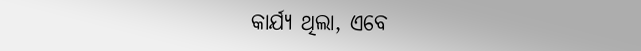କାର୍ଯ୍ୟ ଥିଲା, ଏବେ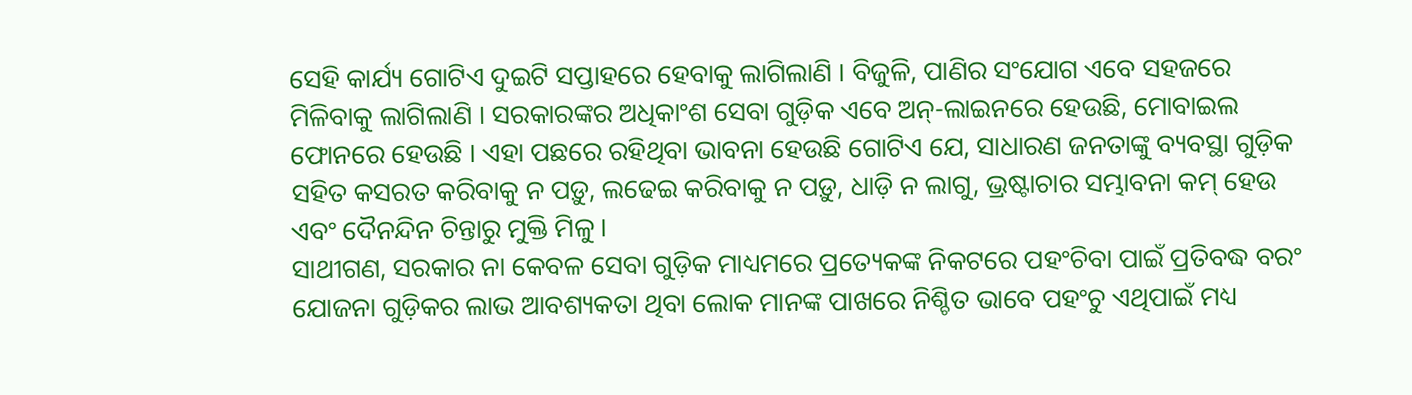ସେହି କାର୍ଯ୍ୟ ଗୋଟିଏ ଦୁଇଟି ସପ୍ତାହରେ ହେବାକୁ ଲାଗିଲାଣି । ବିଜୁଳି, ପାଣିର ସଂଯୋଗ ଏବେ ସହଜରେ ମିଳିବାକୁ ଲାଗିଲାଣି । ସରକାରଙ୍କର ଅଧିକାଂଶ ସେବା ଗୁଡ଼ିକ ଏବେ ଅନ୍-ଲାଇନରେ ହେଉଛି, ମୋବାଇଲ ଫୋନରେ ହେଉଛି । ଏହା ପଛରେ ରହିଥିବା ଭାବନା ହେଉଛି ଗୋଟିଏ ଯେ, ସାଧାରଣ ଜନତାଙ୍କୁ ବ୍ୟବସ୍ଥା ଗୁଡ଼ିକ ସହିତ କସରତ କରିବାକୁ ନ ପଡ଼ୁ, ଲଢେଇ କରିବାକୁ ନ ପଡ଼ୁ, ଧାଡ଼ି ନ ଲାଗୁ, ଭ୍ରଷ୍ଟାଚାର ସମ୍ଭାବନା କମ୍ ହେଉ ଏବଂ ଦୈନନ୍ଦିନ ଚିନ୍ତାରୁ ମୁକ୍ତି ମିଳୁ ।
ସାଥୀଗଣ, ସରକାର ନା କେବଳ ସେବା ଗୁଡ଼ିକ ମାଧ୍ୟମରେ ପ୍ରତ୍ୟେକଙ୍କ ନିକଟରେ ପହଂଚିବା ପାଇଁ ପ୍ରତିବଦ୍ଧ ବରଂ ଯୋଜନା ଗୁଡ଼ିକର ଲାଭ ଆବଶ୍ୟକତା ଥିବା ଲୋକ ମାନଙ୍କ ପାଖରେ ନିଶ୍ଚିତ ଭାବେ ପହଂଚୁ ଏଥିପାଇଁ ମଧ୍ୟ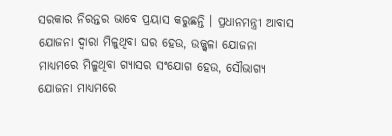ସରକାର ନିରନ୍ତର ଭାବେ ପ୍ରୟାସ କରୁଛନ୍ତି । ପ୍ରଧାନମନ୍ତ୍ରୀ ଆବାସ ଯୋଜନା ଦ୍ୱାରା ମିଳୁଥିବା ଘର ହେଉ, ଉଜ୍ଜ୍ୱଳା ଯୋଜନା ମାଧ୍ୟମରେ ମିଳୁଥିବା ଗ୍ୟାସର ସଂଯୋଗ ହେଉ, ସୌଭାଗ୍ୟ ଯୋଜନା ମାଧ୍ୟମରେ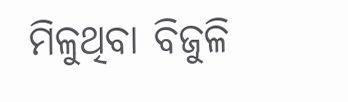ମିଳୁଥିବା ବିଜୁଳି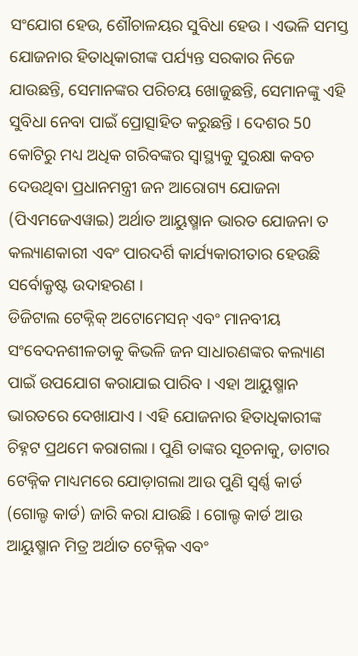ସଂଯୋଗ ହେଉ, ଶୌଚାଳୟର ସୁବିଧା ହେଉ । ଏଭଳି ସମସ୍ତ ଯୋଜନାର ହିତାଧିକାରୀଙ୍କ ପର୍ଯ୍ୟନ୍ତ ସରକାର ନିଜେ ଯାଉଛନ୍ତି, ସେମାନଙ୍କର ପରିଚୟ ଖୋଜୁଛନ୍ତି, ସେମାନଙ୍କୁ ଏହି ସୁବିଧା ନେବା ପାଇଁ ପ୍ରୋତ୍ସାହିତ କରୁଛନ୍ତି । ଦେଶର 50 କୋଟିରୁ ମଧ୍ୟ ଅଧିକ ଗରିବଙ୍କର ସ୍ୱାସ୍ଥ୍ୟକୁ ସୁରକ୍ଷା କବଚ ଦେଉଥିବା ପ୍ରଧାନମନ୍ତ୍ରୀ ଜନ ଆରୋଗ୍ୟ ଯୋଜନା (ପିଏମଜେଏୱାଇ) ଅର୍ଥାତ ଆୟୁଷ୍ମାନ ଭାରତ ଯୋଜନା ତ କଲ୍ୟାଣକାରୀ ଏବଂ ପାରଦର୍ଶି କାର୍ଯ୍ୟକାରୀତାର ହେଉଛି ସର୍ବୋକ୍ରୃଷ୍ଟ ଉଦାହରଣ ।
ଡିଜିଟାଲ ଟେକ୍ନିକ୍ ଅଟୋମେସନ୍ ଏବଂ ମାନବୀୟ ସଂବେଦନଶୀଳତାକୁ କିଭଳି ଜନ ସାଧାରଣଙ୍କର କଲ୍ୟାଣ ପାଇଁ ଉପଯୋଗ କରାଯାଇ ପାରିବ । ଏହା ଆୟୁଷ୍ମାନ ଭାରତରେ ଦେଖାଯାଏ । ଏହି ଯୋଜନାର ହିତାଧିକାରୀଙ୍କ ଚିହ୍ନଟ ପ୍ରଥମେ କରାଗଲା । ପୁଣି ତାଙ୍କର ସୂଚନାକୁ, ଡାଟାର ଟେକ୍ନିକ ମାଧ୍ୟମରେ ଯୋଡ଼ାଗଲା ଆଉ ପୁଣି ସ୍ୱର୍ଣ୍ଣ କାର୍ଡ (ଗୋଲ୍ଡ କାର୍ଡ) ଜାରି କରା ଯାଉଛି । ଗୋଲ୍ଡ କାର୍ଡ ଆଉ ଆୟୁଷ୍ମାନ ମିତ୍ର ଅର୍ଥାତ ଟେକ୍ନିକ ଏବଂ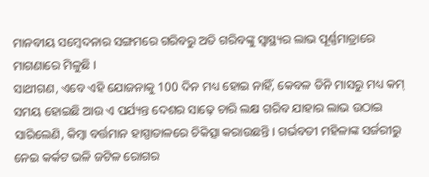ମାନବୀୟ ସମ୍ବେଦନାର ସଙ୍ଗମରେ ଗରିବରୁ ଅତି ଗରିବଙ୍କୁ ସ୍ୱାସ୍ଥ୍ୟର ଲାଭ ପୂର୍ଣ୍ଣମାତ୍ରାରେ ମାଗଣାରେ ମିଳୁଛି ।
ସାଥୀଗଣ, ଏବେ ଏହି ଯୋଜନାକୁ 100 ଦିନ ମଧ୍ୟ ହୋଇ ନାହିଁ, କେବଳ ତିନି ମାସରୁ ମଧ୍ୟ କମ୍ ସମୟ ହୋଇଛି ଆଉ ଏ ପର୍ଯ୍ୟନ୍ତ ଦେଶର ସାଢ଼େ ଚାରି ଲକ୍ଷ ଗରିବ ଯାହାର ଲାଭ ଉଠାଇ ସାରିଲେଣି, କିମ୍ବା ବର୍ତ୍ତମାନ ହାସ୍ପାତାଳରେ ଚିକିତ୍ସା କରାଉଛନ୍ତି । ଗର୍ଭବତୀ ମହିଳାଙ୍କ ସର୍ଜରୀରୁ ନେଇ କର୍କଟ ଭଳି ଜଟିଳ ରୋଗର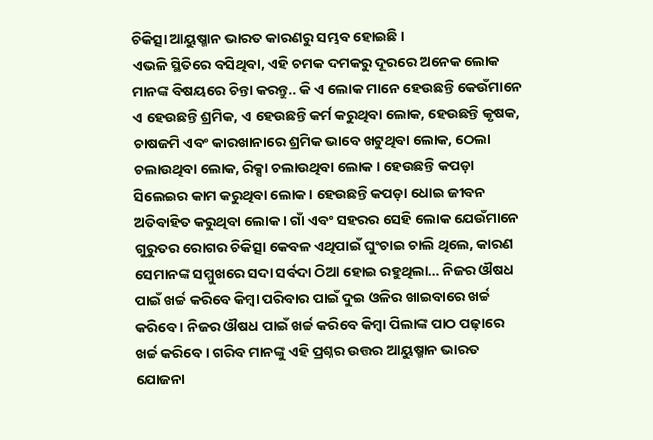ଚିକିତ୍ସା ଆୟୁଷ୍ମାନ ଭାରତ କାରଣରୁ ସମ୍ଭବ ହୋଇଛି ।
ଏଭଳି ସ୍ଥିତିରେ ବସିଥିବା, ଏହି ଚମକ ଦମକରୁ ଦୂରରେ ଅନେକ ଲୋକ ମାନଙ୍କ ବିଷୟରେ ଚିନ୍ତା କରନ୍ତୁ.. କି ଏ ଲୋକ ମାନେ ହେଉଛନ୍ତି କେଉଁମାନେ ଏ ହେଉଛନ୍ତି ଶ୍ରମିକ, ଏ ହେଉଛନ୍ତି କର୍ମ କରୁଥିବା ଲୋକ, ହେଉଛନ୍ତି କୃଷକ, ଚାଷଜମି ଏବଂ କାରଖାନାରେ ଶ୍ରମିକ ଭାବେ ଖଟୁଥିବା ଲୋକ, ଠେଲା ଚଲାଉଥିବା ଲୋକ, ରିକ୍ସା ଚଲାଉଥିବା ଲୋକ । ହେଉଛନ୍ତି କପଡ଼ା ସିଲେଇର କାମ କରୁଥିବା ଲୋକ । ହେଉଛନ୍ତି କପଡ଼ା ଧୋଇ ଜୀବନ ଅତିବାହିତ କରୁଥିବା ଲୋକ । ଗାଁ ଏବଂ ସହରର ସେହି ଲୋକ ଯେଉଁମାନେ ଗୁରୁତର ରୋଗର ଚିକିତ୍ସା କେବଳ ଏଥିପାଇଁ ଘୁଂଚାଇ ଚାଲି ଥିଲେ, କାରଣ ସେମାନଙ୍କ ସମ୍ମୁଖରେ ସଦା ସର୍ବଦା ଠିଆ ହୋଇ ରହୁଥିଲା… ନିଜର ଔଷଧ ପାଇଁ ଖର୍ଚ୍ଚ କରିବେ କିମ୍ବା ପରିବାର ପାଇଁ ଦୁଇ ଓଳିର ଖାଇବାରେ ଖର୍ଚ୍ଚ କରିବେ । ନିଜର ଔଷଧ ପାଇଁ ଖର୍ଚ୍ଚ କରିବେ କିମ୍ବା ପିଲାଙ୍କ ପାଠ ପଢ଼ାରେ ଖର୍ଚ୍ଚ କରିବେ । ଗରିବ ମାନଙ୍କୁ ଏହି ପ୍ରଶ୍ନର ଉତ୍ତର ଆୟୁଷ୍ମାନ ଭାରତ ଯୋଜନା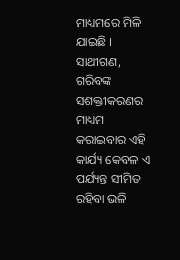ମାଧ୍ୟମରେ ମିଳି ଯାଇଛି ।
ସାଥୀଗଣ, ଗରିବଙ୍କ ସଶକ୍ତୀକରଣର ମାଧ୍ୟମ କରାଇବାର ଏହି କାର୍ଯ୍ୟ କେବଳ ଏ ପର୍ଯ୍ୟନ୍ତ ସୀମିତ ରହିବା ଭଳି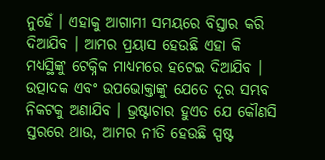ନୁହେଁ । ଏହାକୁ ଆଗାମୀ ସମୟରେ ବିସ୍ତାର କରି ଦିଆଯିବ । ଆମର ପ୍ରୟାସ ହେଉଛି ଏହା କି ମଧ୍ୟସ୍ଥିଙ୍କୁ ଟେକ୍ନିକ ମାଧ୍ୟମରେ ହଟେଇ ଦିଆଯିବ । ଉତ୍ପାଦକ ଏବଂ ଉପଭୋକ୍ତାଙ୍କୁ ଯେତେ ଦୂର ସମ୍ଭବ ନିକଟକୁ ଅଣାଯିବ । ଭ୍ରଷ୍ଟାଚାର ହୁଏତ ଯେ କୌଣସି ସ୍ତରରେ ଥାଉ, ଆମର ନୀତି ହେଉଛି ସ୍ପଷ୍ଟ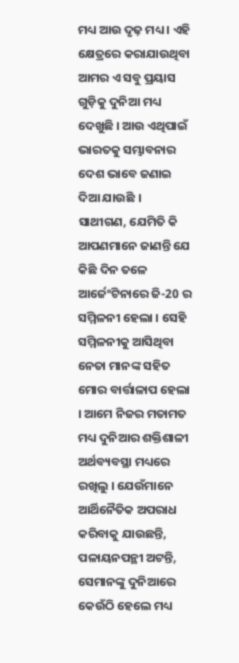ମଧ୍ୟ ଆଉ ଦୃଢ଼ ମଧ୍ୟ । ଏହି କ୍ଷେତ୍ରରେ କରାଯାଉଥିବା ଆମର ଏ ସବୁ ପ୍ରୟାସ ଗୁଡ଼ିକୁ ଦୁନିଆ ମଧ୍ୟ ଦେଖୁଛି । ଆଉ ଏଥିପାଇଁ ଭାରତକୁ ସମ୍ଭାବନାର ଦେଶ ଭାବେ ଜଣାଇ ଦିଆ ଯାଉଛି ।
ସାଥୀଗଣ, ଯେମିତି କି ଆପଣମାନେ ଜାଣନ୍ତି ଯେ କିଛି ଦିନ ତଳେ ଆର୍ଜେଂଟିନାରେ ଜି-20 ର ସମ୍ମିଳନୀ ହେଲା । ସେହି ସମ୍ମିଳନୀକୁ ଆସିଥିବା ନେତା ମାନଙ୍କ ସହିତ ମୋର ବାର୍ତ୍ତାଳାପ ହେଲା । ଆମେ ନିଜର ମତାମତ ମଧ୍ୟ ଦୁନିଆର ଶକ୍ତିଶାଳୀ ଅର୍ଥବ୍ୟବସ୍ଥା ମଧ୍ୟରେ ରଖିଲୁ । ଯେଉଁମାନେ ଆର୍ଥିନୈତିକ ଅପରାଧ କରିବାକୁ ଯାଉଛନ୍ତି, ପଳାୟନପନ୍ଥୀ ଅଟନ୍ତି, ସେମାନଙ୍କୁ ଦୁନିଆରେ କେଉଁଠି ହେଲେ ମଧ୍ୟ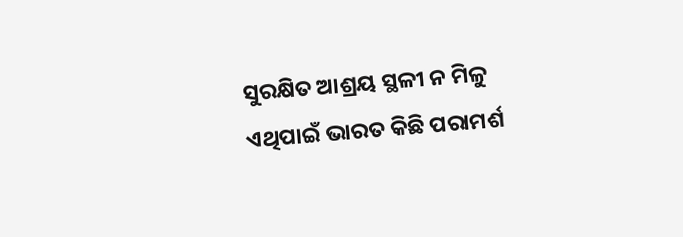ସୁରକ୍ଷିତ ଆଶ୍ରୟ ସ୍ଥଳୀ ନ ମିଳୁ ଏଥିପାଇଁ ଭାରତ କିଛି ପରାମର୍ଶ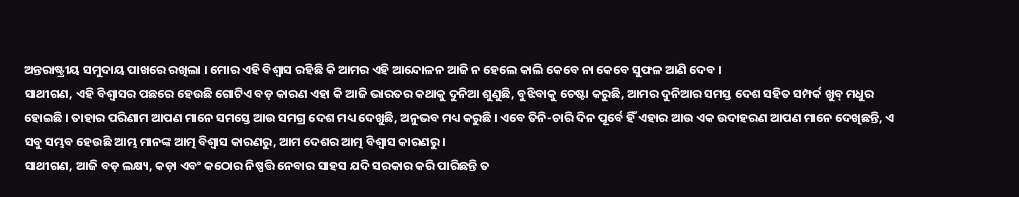ଅନ୍ତରାଷ୍ଟ୍ରୀୟ ସମୁଦାୟ ପାଖରେ ରଖିଲା । ମୋର ଏହି ବିଶ୍ୱାସ ରହିଛି କି ଆମର ଏହି ଆନ୍ଦୋଳନ ଆଜି ନ ହେଲେ କାଲି କେବେ ନା କେବେ ସୁଫଳ ଆଣି ଦେବ ।
ସାଥୀଗଣ, ଏହି ବିଶ୍ୱାସର ପଛରେ ହେଉଛି ଗୋଟିଏ ବଡ଼ କାରଣ ଏହା କି ଆଜି ଭାରତର କଥାକୁ ଦୁନିଆ ଶୁଣୁଛି, ବୁଝିବାକୁ ଚେଷ୍ଟା କରୁଛି, ଆମର ଦୁନିଆର ସମସ୍ତ ଦେଶ ସହିତ ସମ୍ପର୍କ ଖୁବ୍ ମଧୁର ହୋଇଛି । ତାହାର ପରିଣାମ ଆପଣ ମାନେ ସମସ୍ତେ ଆଉ ସମଗ୍ର ଦେଶ ମଧ୍ୟ ଦେଖୁଛି, ଅନୁଭବ ମଧ୍ୟ କରୁଛି । ଏବେ ତିନି-ଚାରି ଦିନ ପୂର୍ବେ ହିଁ ଏହାର ଆଉ ଏକ ଉଦାହରଣ ଆପଣ ମାନେ ଦେଖିଛନ୍ତି, ଏ ସବୁ ସମ୍ଭବ ହେଉଛି ଆମ୍ଭ ମାନଙ୍କ ଆତ୍ମ ବିଶ୍ୱାସ କାରଣରୁ, ଆମ ଦେଶର ଆତ୍ମ ବିଶ୍ୱାସ କାରଣରୁ ।
ସାଥୀଗଣ, ଆଜି ବଡ଼ ଲକ୍ଷ୍ୟ, କଡ଼ା ଏବଂ କଠୋର ନିଷ୍ପତ୍ତି ନେବାର ସାହସ ଯଦି ସରକାର କରି ପାରିଛନ୍ତି ତ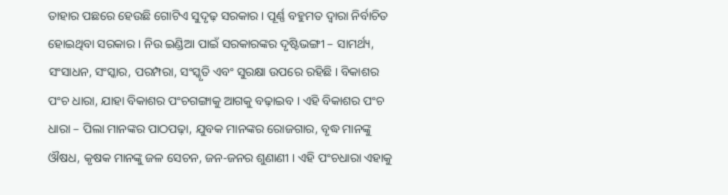ତାହାର ପଛରେ ହେଉଛି ଗୋଟିଏ ସୁଦୃଢ଼ ସରକାର । ପୂର୍ଣ୍ଣ ବହୁମତ ଦ୍ୱାରା ନିର୍ବାଚିତ ହୋଇଥିବା ସରକାର । ନିଉ ଇଣ୍ଡିଆ ପାଇଁ ସରକାରଙ୍କର ଦୃଷ୍ଟିଭଙ୍ଗୀ – ସାମର୍ଥ୍ୟ, ସଂସାଧନ, ସଂସ୍କାର, ପରମ୍ପରା, ସଂସ୍କୃତି ଏବଂ ସୁରକ୍ଷା ଉପରେ ରହିଛି । ବିକାଶର ପଂଚ ଧାରା, ଯାହା ବିକାଶର ପଂଚଗଙ୍ଗାକୁ ଆଗକୁ ବଢ଼ାଇବ । ଏହି ବିକାଶର ପଂଚ ଧାରା – ପିଲା ମାନଙ୍କର ପାଠପଢ଼ା, ଯୁବକ ମାନଙ୍କର ରୋଜଗାର, ବୃଦ୍ଧ ମାନଙ୍କୁ ଔଷଧ, କୃଷକ ମାନଙ୍କୁ ଜଳ ସେଚନ, ଜନ-ଜନର ଶୁଣାଣୀ । ଏହି ପଂଚଧାରା ଏହାକୁ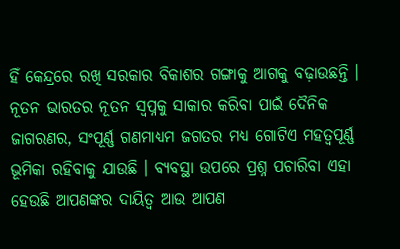ହିଁ କେନ୍ଦ୍ରରେ ରଖି ସରକାର ବିକାଶର ଗଙ୍ଗାକୁ ଆଗକୁ ବଢ଼ାଉଛନ୍ତି ।
ନୂତନ ଭାରତର ନୂତନ ସ୍ୱପ୍ନକୁ ସାକାର କରିବା ପାଇଁ ଦୈନିକ ଜାଗରଣର, ସଂପୂର୍ଣ୍ଣ ଗଣମାଧ୍ୟମ ଜଗତର ମଧ୍ୟ ଗୋଟିଏ ମହତ୍ୱପୂର୍ଣ୍ଣ ଭୂମିକା ରହିବାକୁ ଯାଉଛି । ବ୍ୟବସ୍ଥା ଉପରେ ପ୍ରଶ୍ନ ପଚାରିବା ଏହା ହେଉଛି ଆପଣଙ୍କର ଦାୟିତ୍ୱ ଆଉ ଆପଣ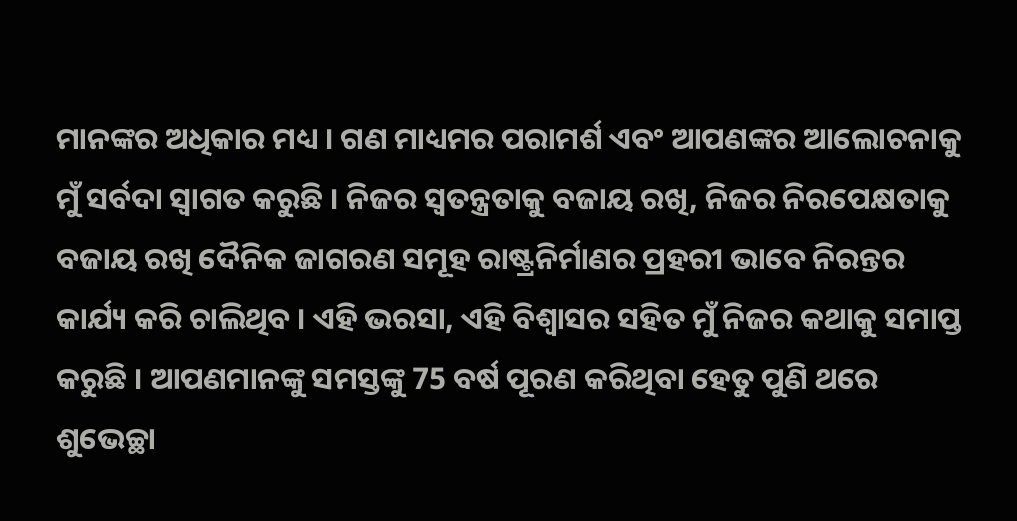ମାନଙ୍କର ଅଧିକାର ମଧ୍ୟ । ଗଣ ମାଧ୍ୟମର ପରାମର୍ଶ ଏବଂ ଆପଣଙ୍କର ଆଲୋଚନାକୁ ମୁଁ ସର୍ବଦା ସ୍ୱାଗତ କରୁଛି । ନିଜର ସ୍ୱତନ୍ତ୍ରତାକୁ ବଜାୟ ରଖି, ନିଜର ନିରପେକ୍ଷତାକୁ ବଜାୟ ରଖି ଦୈନିକ ଜାଗରଣ ସମୂହ ରାଷ୍ଟ୍ରନିର୍ମାଣର ପ୍ରହରୀ ଭାବେ ନିରନ୍ତର କାର୍ଯ୍ୟ କରି ଚାଲିଥିବ । ଏହି ଭରସା, ଏହି ବିଶ୍ୱାସର ସହିତ ମୁଁ ନିଜର କଥାକୁ ସମାପ୍ତ କରୁଛି । ଆପଣମାନଙ୍କୁ ସମସ୍ତଙ୍କୁ 75 ବର୍ଷ ପୂରଣ କରିଥିବା ହେତୁ ପୁଣି ଥରେ ଶୁଭେଚ୍ଛା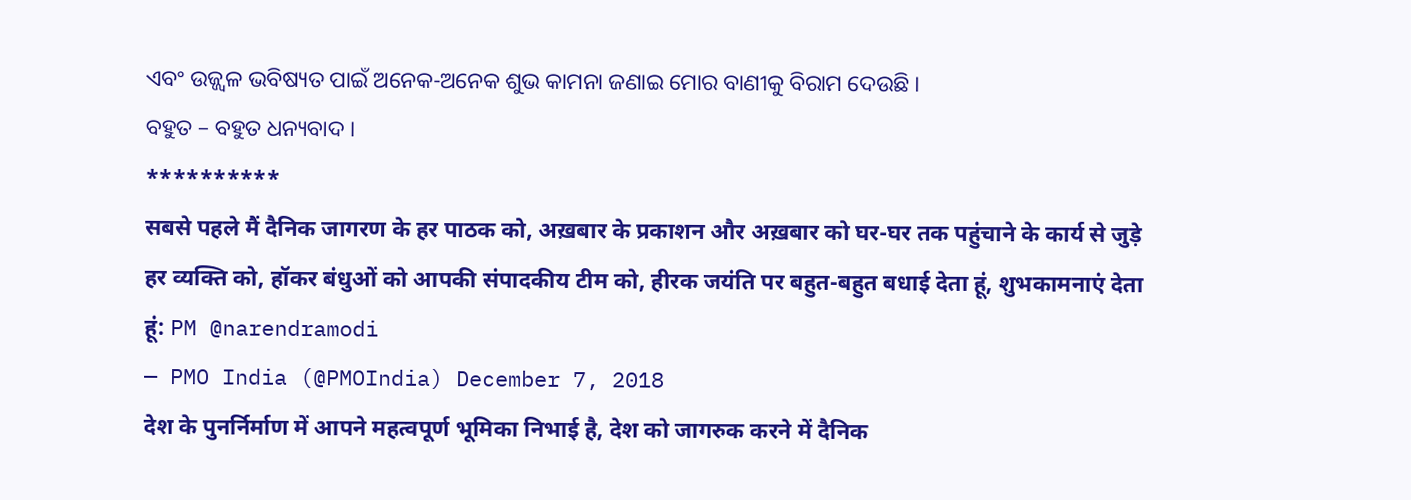ଏବଂ ଉଜ୍ଜ୍ୱଳ ଭବିଷ୍ୟତ ପାଇଁ ଅନେକ-ଅନେକ ଶୁଭ କାମନା ଜଣାଇ ମୋର ବାଣୀକୁ ବିରାମ ଦେଉଛି ।
ବହୁତ – ବହୁତ ଧନ୍ୟବାଦ ।
**********
सबसे पहले मैं दैनिक जागरण के हर पाठक को, अख़बार के प्रकाशन और अख़बार को घर-घर तक पहुंचाने के कार्य से जुड़े हर व्यक्ति को, हॉकर बंधुओं को आपकी संपादकीय टीम को, हीरक जयंति पर बहुत-बहुत बधाई देता हूं, शुभकामनाएं देता हूं: PM @narendramodi
— PMO India (@PMOIndia) December 7, 2018
देश के पुनर्निर्माण में आपने महत्वपूर्ण भूमिका निभाई है, देश को जागरुक करने में दैनिक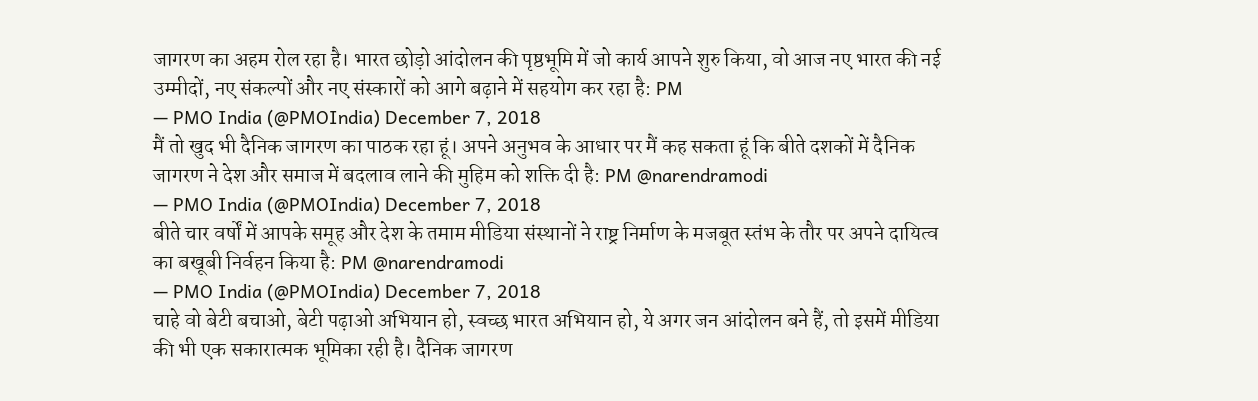जागरण का अहम रोल रहा है। भारत छोड़ो आंदोलन की पृष्ठभूमि में जो कार्य आपने शुरु किया, वो आज नए भारत की नई उम्मीदों, नए संकल्पों और नए संस्कारों को आगे बढ़ाने में सहयोग कर रहा है: PM
— PMO India (@PMOIndia) December 7, 2018
मैं तो खुद भी दैनिक जागरण का पाठक रहा हूं। अपने अनुभव के आधार पर मैं कह सकता हूं कि बीते दशकों में दैनिक जागरण ने देश और समाज में बदलाव लाने की मुहिम को शक्ति दी है: PM @narendramodi
— PMO India (@PMOIndia) December 7, 2018
बीते चार वर्षों में आपके समूह और देश के तमाम मीडिया संस्थानों ने राष्ट्र निर्माण के मजबूत स्तंभ के तौर पर अपने दायित्व का बखूबी निर्वहन किया है: PM @narendramodi
— PMO India (@PMOIndia) December 7, 2018
चाहे वो बेटी बचाओ, बेटी पढ़ाओ अभियान हो, स्वच्छ भारत अभियान हो, ये अगर जन आंदोलन बने हैं, तो इसमें मीडिया की भी एक सकारात्मक भूमिका रही है। दैनिक जागरण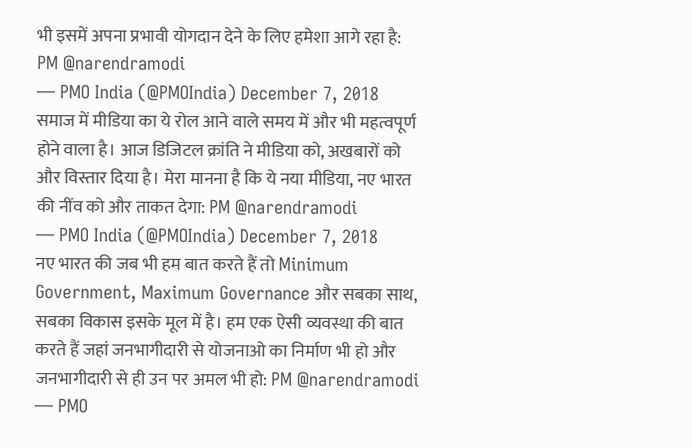भी इसमें अपना प्रभावी योगदान देने के लिए हमेशा आगे रहा है: PM @narendramodi
— PMO India (@PMOIndia) December 7, 2018
समाज में मीडिया का ये रोल आने वाले समय में और भी महत्वपूर्ण होने वाला है। आज डिजिटल क्रांति ने मीडिया को, अखबारों को और विस्तार दिया है। मेरा मानना है कि ये नया मीडिया, नए भारत की नींव को और ताकत देगा: PM @narendramodi
— PMO India (@PMOIndia) December 7, 2018
नए भारत की जब भी हम बात करते हैं तो Minimum Government, Maximum Governance और सबका साथ, सबका विकास इसके मूल में है। हम एक ऐसी व्यवस्था की बात करते हैं जहां जनभागीदारी से योजनाओ का निर्माण भी हो और जनभागीदारी से ही उन पर अमल भी हो: PM @narendramodi
— PMO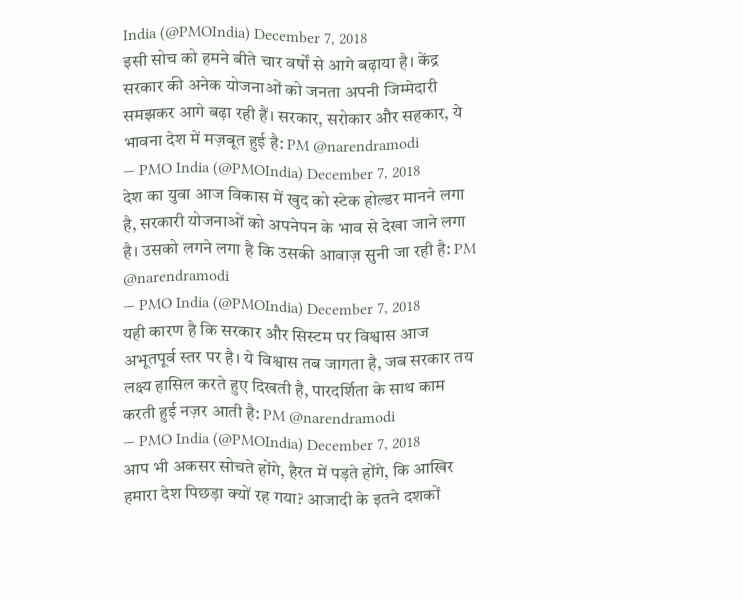India (@PMOIndia) December 7, 2018
इसी सोच को हमने बीते चार वर्षों से आगे बढ़ाया है। केंद्र सरकार की अनेक योजनाओं को जनता अपनी जिम्मेदारी समझकर आगे बढ़ा रही हैं। सरकार, सरोकार और सहकार, ये भावना देश में मज़बूत हुई है: PM @narendramodi
— PMO India (@PMOIndia) December 7, 2018
देश का युवा आज विकास में खुद को स्टेक होल्डर मानने लगा है, सरकारी योजनाओं को अपनेपन के भाव से देखा जाने लगा है। उसको लगने लगा है कि उसकी आवाज़ सुनी जा रही है: PM @narendramodi
— PMO India (@PMOIndia) December 7, 2018
यही कारण है कि सरकार और सिस्टम पर विश्वास आज अभूतपूर्व स्तर पर है। ये विश्वास तब जागता है, जब सरकार तय लक्ष्य हासिल करते हुए दिखती है, पारदर्शिता के साथ काम करती हुई नज़र आती है: PM @narendramodi
— PMO India (@PMOIndia) December 7, 2018
आप भी अकसर सोचते होंगे, हैरत में पड़ते होंगे, कि आखिर हमारा देश पिछड़ा क्यों रह गया? आजादी के इतने दशकों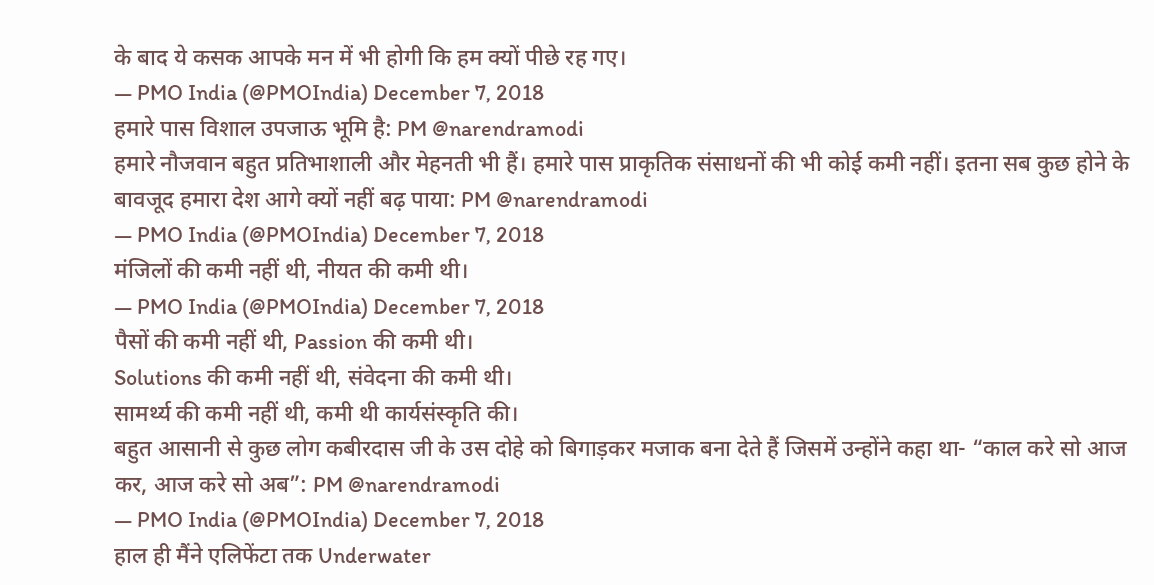के बाद ये कसक आपके मन में भी होगी कि हम क्यों पीछे रह गए।
— PMO India (@PMOIndia) December 7, 2018
हमारे पास विशाल उपजाऊ भूमि है: PM @narendramodi
हमारे नौजवान बहुत प्रतिभाशाली और मेहनती भी हैं। हमारे पास प्राकृतिक संसाधनों की भी कोई कमी नहीं। इतना सब कुछ होने के बावजूद हमारा देश आगे क्यों नहीं बढ़ पाया: PM @narendramodi
— PMO India (@PMOIndia) December 7, 2018
मंजिलों की कमी नहीं थी, नीयत की कमी थी।
— PMO India (@PMOIndia) December 7, 2018
पैसों की कमी नहीं थी, Passion की कमी थी।
Solutions की कमी नहीं थी, संवेदना की कमी थी।
सामर्थ्य की कमी नहीं थी, कमी थी कार्यसंस्कृति की।
बहुत आसानी से कुछ लोग कबीरदास जी के उस दोहे को बिगाड़कर मजाक बना देते हैं जिसमें उन्होंने कहा था- “काल करे सो आज कर, आज करे सो अब”: PM @narendramodi
— PMO India (@PMOIndia) December 7, 2018
हाल ही मैंने एलिफेंटा तक Underwater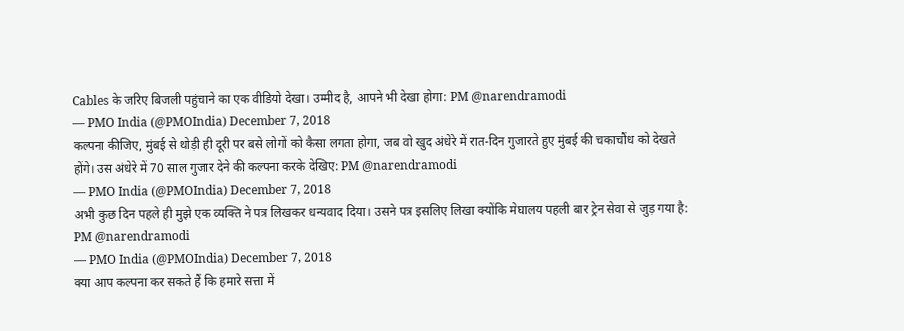Cables के जरिए बिजली पहुंचाने का एक वीडियो देखा। उम्मीद है, आपने भी देखा होगा: PM @narendramodi
— PMO India (@PMOIndia) December 7, 2018
कल्पना कीजिए, मुंबई से थोड़ी ही दूरी पर बसे लोगों को कैसा लगता होगा, जब वो खुद अंधेरे में रात-दिन गुजारते हुए मुंबई की चकाचौंध को देखते होंगे। उस अंधेरे में 70 साल गुजार देने की कल्पना करके देखिए: PM @narendramodi
— PMO India (@PMOIndia) December 7, 2018
अभी कुछ दिन पहले ही मुझे एक व्यक्ति ने पत्र लिखकर धन्यवाद दिया। उसने पत्र इसलिए लिखा क्योंकि मेघालय पहली बार ट्रेन सेवा से जुड़ गया है: PM @narendramodi
— PMO India (@PMOIndia) December 7, 2018
क्या आप कल्पना कर सकते हैं कि हमारे सत्ता में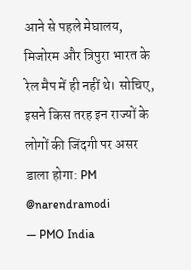आने से पहले मेघालय, मिजोरम और त्रिपुरा भारत के रेल मैप में ही नहीं थे। सोचिए, इसने किस तरह इन राज्यों के लोगों की जिंदगी पर असर डाला होगा: PM @narendramodi
— PMO India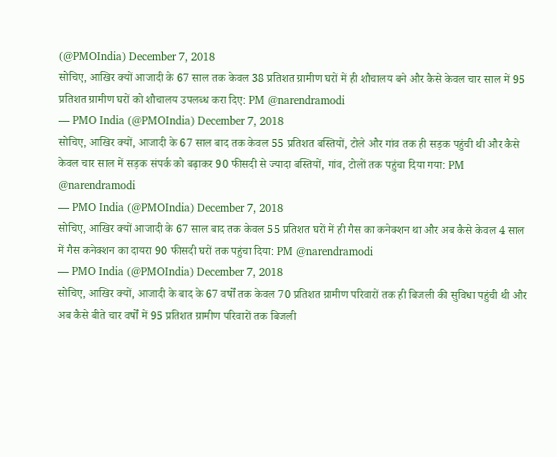(@PMOIndia) December 7, 2018
सोचिए, आखिर क्यों आजादी के 67 साल तक केवल 38 प्रतिशत ग्रामीण घरों में ही शौचालय बने और कैसे केवल चार साल में 95 प्रतिशत ग्रामीण घरों को शौचालय उपलब्ध करा दिए: PM @narendramodi
— PMO India (@PMOIndia) December 7, 2018
सोचिए, आखिर क्यों, आजादी के 67 साल बाद तक केवल 55 प्रतिशत बस्तियों, टोले और गांव तक ही सड़क पहुंची थी और कैसे केवल चार साल में सड़क संपर्क को बढ़ाकर 90 फीसदी से ज्यादा बस्तियों, गांव, टोलों तक पहुंचा दिया गया: PM @narendramodi
— PMO India (@PMOIndia) December 7, 2018
सोचिए, आखिर क्यों आजादी के 67 साल बाद तक केवल 55 प्रतिशत घरों में ही गैस का कनेक्शन था और अब कैसे केवल 4 साल में गैस कनेक्शन का दायरा 90 फीसदी घरों तक पहुंचा दिया: PM @narendramodi
— PMO India (@PMOIndia) December 7, 2018
सोचिए, आखिर क्यों, आजादी के बाद के 67 वर्षों तक केवल 70 प्रतिशत ग्रामीण परिवारों तक ही बिजली की सुविधा पहुंची थी और अब कैसे बीते चार वर्षों में 95 प्रतिशत ग्रामीण परिवारों तक बिजली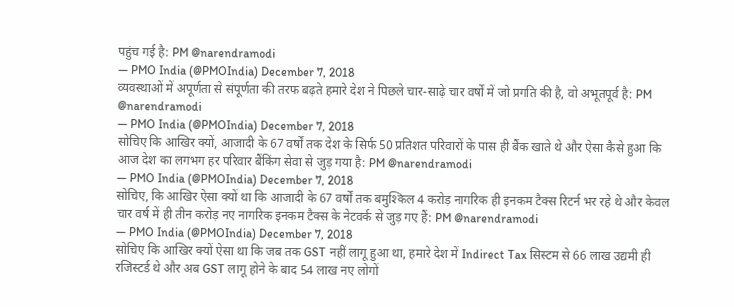पहुंच गई है: PM @narendramodi
— PMO India (@PMOIndia) December 7, 2018
व्यवस्थाओं में अपूर्णता से संपूर्णता की तरफ बढ़ते हमारे देश ने पिछले चार-साढ़े चार वर्षों में जो प्रगति की है, वो अभूतपूर्व है: PM @narendramodi
— PMO India (@PMOIndia) December 7, 2018
सोचिए कि आखिर क्यों, आजादी के 67 वर्षों तक देश के सिर्फ 50 प्रतिशत परिवारों के पास ही बैंक खाते थे और ऐसा कैसे हुआ कि आज देश का लगभग हर परिवार बैंकिंग सेवा से जुड़ गया है: PM @narendramodi
— PMO India (@PMOIndia) December 7, 2018
सोचिए, कि आखिर ऐसा क्यों था कि आजादी के 67 वर्षों तक बमुश्किल 4 करोड़ नागरिक ही इनकम टैक्स रिटर्न भर रहे थे और केवल चार वर्ष में ही तीन करोड़ नए नागरिक इनकम टैक्स के नेटवर्क से जुड़ गए हैं: PM @narendramodi
— PMO India (@PMOIndia) December 7, 2018
सोचिए कि आखिर क्यों ऐसा था कि जब तक GST नहीं लागू हुआ था, हमारे देश में Indirect Tax सिस्टम से 66 लाख उद्यमी ही रजिस्टर्ड थे और अब GST लागू होने के बाद 54 लाख नए लोगों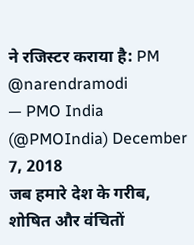ने रजिस्टर कराया है: PM @narendramodi
— PMO India (@PMOIndia) December 7, 2018
जब हमारे देश के गरीब, शोषित और वंचितों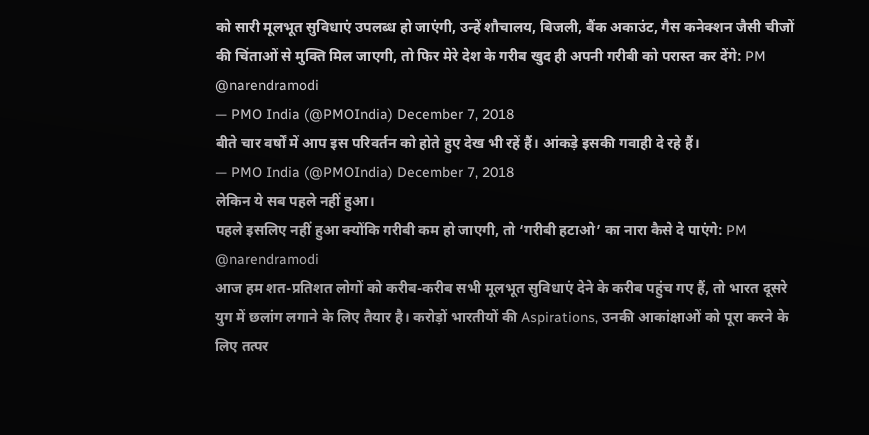को सारी मूलभूत सुविधाएं उपलब्ध हो जाएंगी, उन्हें शौचालय, बिजली, बैंक अकाउंट, गैस कनेक्शन जैसी चीजों की चिंताओं से मुक्ति मिल जाएगी, तो फिर मेरे देश के गरीब खुद ही अपनी गरीबी को परास्त कर देंगे: PM @narendramodi
— PMO India (@PMOIndia) December 7, 2018
बीते चार वर्षों में आप इस परिवर्तन को होते हुए देख भी रहें हैं। आंकड़े इसकी गवाही दे रहे हैं।
— PMO India (@PMOIndia) December 7, 2018
लेकिन ये सब पहले नहीं हुआ।
पहले इसलिए नहीं हुआ क्योंकि गरीबी कम हो जाएगी, तो ‘गरीबी हटाओ’ का नारा कैसे दे पाएंगे: PM @narendramodi
आज हम शत-प्रतिशत लोगों को करीब-करीब सभी मूलभूत सुविधाएं देने के करीब पहुंच गए हैं, तो भारत दूसरे युग में छलांग लगाने के लिए तैयार है। करोड़ों भारतीयों की Aspirations, उनकी आकांक्षाओं को पूरा करने के लिए तत्पर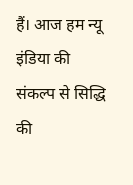हैं। आज हम न्यू इंडिया की संकल्प से सिद्धि की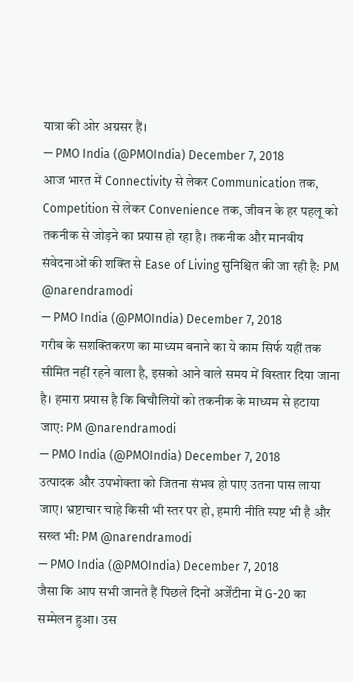यात्रा की ओर अग्रसर हैं।
— PMO India (@PMOIndia) December 7, 2018
आज भारत में Connectivity से लेकर Communication तक, Competition से लेकर Convenience तक, जीवन के हर पहलू को तकनीक से जोड़ने का प्रयास हो रहा है। तकनीक और मानवीय संवेदनाओं की शक्ति से Ease of Living सुनिश्चित की जा रही है: PM @narendramodi
— PMO India (@PMOIndia) December 7, 2018
गरीब के सशक्तिकरण का माध्यम बनाने का ये काम सिर्फ यहीं तक सीमित नहीं रहने वाला है, इसको आने वाले समय में विस्तार दिया जाना है। हमारा प्रयास है कि बिचौलियों को तकनीक के माध्यम से हटाया जाए: PM @narendramodi
— PMO India (@PMOIndia) December 7, 2018
उत्पादक और उपभोक्ता को जितना संभव हो पाए उतना पास लाया जाए। भ्रष्टाचार चाहे किसी भी स्तर पर हो, हमारी नीति स्पष्ट भी है और सख्त भी: PM @narendramodi
— PMO India (@PMOIndia) December 7, 2018
जैसा कि आप सभी जानते हैं पिछले दिनों अर्जेंटीना में G-20 का सम्मेलन हुआ। उस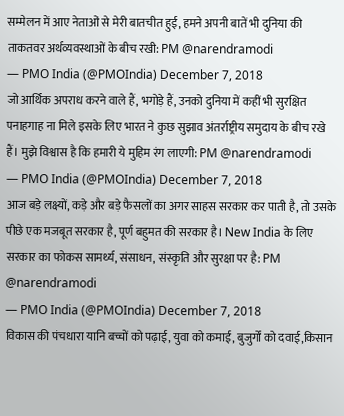सम्मेलन में आए नेताओं से मेरी बातचीत हुई, हमने अपनी बातें भी दुनिया की ताकतवर अर्थव्यवस्थाओं के बीच रखी: PM @narendramodi
— PMO India (@PMOIndia) December 7, 2018
जो आर्थिक अपराध करने वाले हैं, भगोड़े हैं, उनको दुनिया में कहीं भी सुरक्षित पनाहगाह ना मिले इसके लिए भारत ने कुछ सुझाव अंतर्राष्ट्रीय समुदाय के बीच रखे हैं। मुझे विश्वास है कि हमारी ये मुहिम रंग लाएगी: PM @narendramodi
— PMO India (@PMOIndia) December 7, 2018
आज बड़े लक्ष्यों, कड़े और बड़े फैसलों का अगर साहस सरकार कर पाती है, तो उसके पीछे एक मजबूत सरकार है, पूर्ण बहुमत की सरकार है। New India के लिए सरकार का फोकस सामर्थ्य, संसाधन, संस्कृति और सुरक्षा पर है: PM @narendramodi
— PMO India (@PMOIndia) December 7, 2018
विकास की पंचधारा यानि बच्चों को पढ़ाई, युवा को कमाई, बुजुर्गों को दवाई,किसान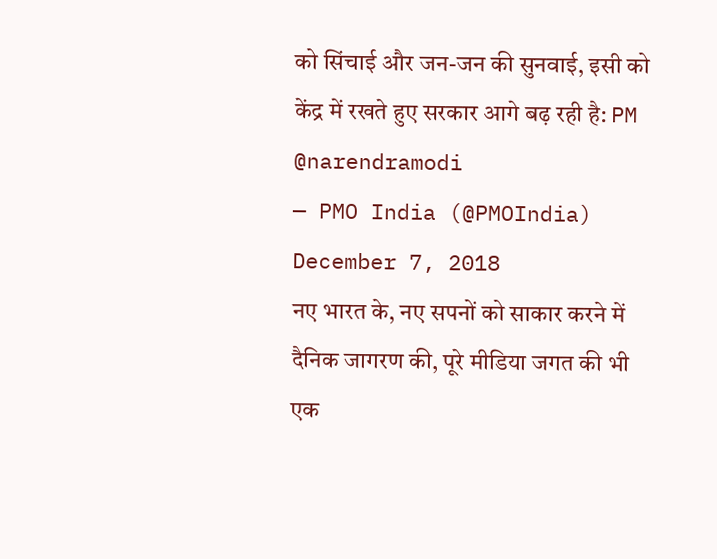को सिंचाई और जन-जन की सुनवाई, इसी को केंद्र में रखते हुए सरकार आगे बढ़ रही है: PM @narendramodi
— PMO India (@PMOIndia) December 7, 2018
नए भारत के, नए सपनों को साकार करने में दैनिक जागरण की, पूरे मीडिया जगत की भी एक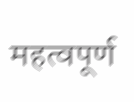महत्वपूर्ण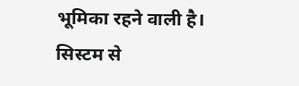भूमिका रहने वाली है। सिस्टम से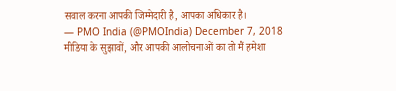सवाल करना आपकी जिम्मेदारी है, आपका अधिकार है।
— PMO India (@PMOIndia) December 7, 2018
मीडिया के सुझावों, और आपकी आलोचनाओं का तो मैं हमेशा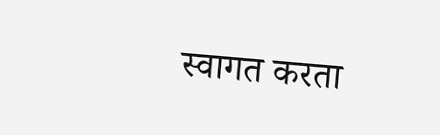स्वागत करता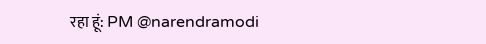रहा हूं: PM @narendramodi